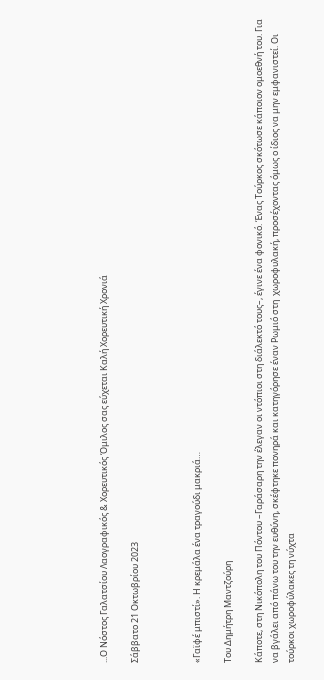...Ο Νόστος Γαλατσίου Λαογραφικός & Χορευτικός Όμιλος σας εύχεται Καλή Χορευτική Χρονιά

Σάββατο 21 Οκτωβρίου 2023



«Γαϊφέ μπιστί». Η κρεμάλα ένα τραγούδι μακριά…

Του Δημήτρη Μαντζούρη

Κάποτε, στη Νικόπολη του Πόντου –Γαράσαρη την έλεγαν οι ντόπιοι στη διάλεκτό τους–, έγινε ένα φονικό. Ένας Τούρκος σκότωσε κάποιον ομοεθνή του. Για να βγάλει από πάνω του την ευθύνη, σκέφτηκε πονηρά και κατηγόρησε έναν Ρωμιό στη  χωροφυλακή, προσέχοντας όμως ο ίδιος να μην εμφανιστεί. Οι τούρκοι χωροφύλακες τη νύχτα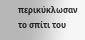περικύκλωσαν το σπίτι του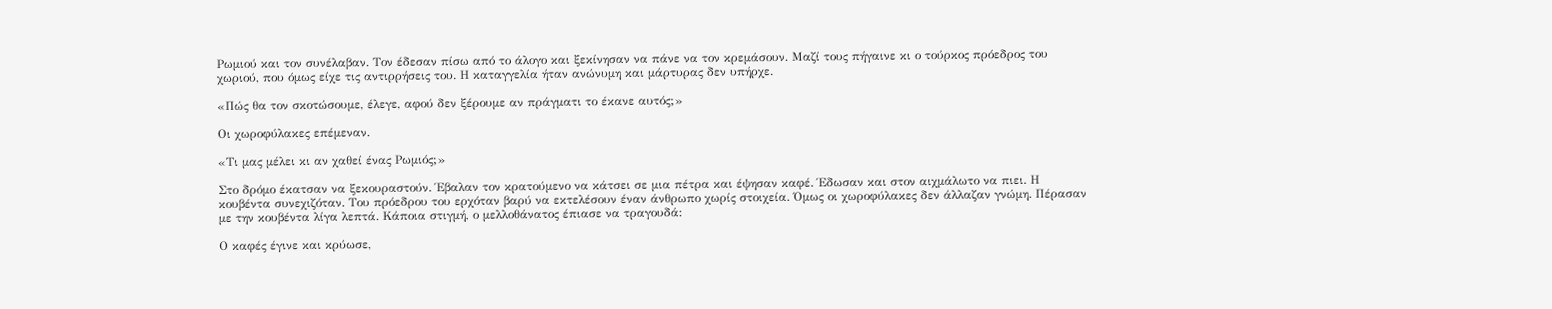Ρωμιού και τον συνέλαβαν. Τον έδεσαν πίσω από το άλογο και ξεκίνησαν να πάνε να τον κρεμάσουν. Μαζί τους πήγαινε κι ο τούρκος πρόεδρος του χωριού, που όμως είχε τις αντιρρήσεις του. Η καταγγελία ήταν ανώνυμη και μάρτυρας δεν υπήρχε.

«Πώς θα τον σκοτώσουμε, έλεγε, αφού δεν ξέρουμε αν πράγματι το έκανε αυτός;»

Οι χωροφύλακες επέμεναν.

«Τι μας μέλει κι αν χαθεί ένας Ρωμιός;»

Στο δρόμο έκατσαν να ξεκουραστούν. Έβαλαν τον κρατούμενο να κάτσει σε μια πέτρα και έψησαν καφέ. Έδωσαν και στον αιχμάλωτο να πιει. Η κουβέντα συνεχιζόταν. Του πρόεδρου του ερχόταν βαρύ να εκτελέσουν έναν άνθρωπο χωρίς στοιχεία. Όμως οι χωροφύλακες δεν άλλαζαν γνώμη. Πέρασαν με την κουβέντα λίγα λεπτά. Κάποια στιγμή, ο μελλοθάνατος έπιασε να τραγουδά:

Ο καφές έγινε και κρύωσε,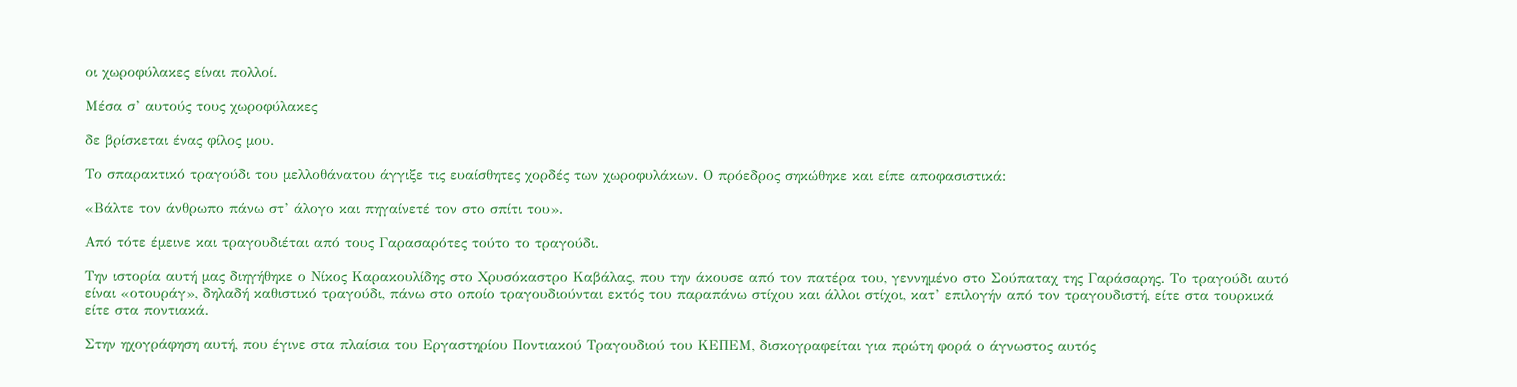οι χωροφύλακες είναι πολλοί.

Μέσα σ’ αυτούς τους χωροφύλακες

δε βρίσκεται ένας φίλος μου.

Το σπαρακτικό τραγούδι του μελλοθάνατου άγγιξε τις ευαίσθητες χορδές των χωροφυλάκων. Ο πρόεδρος σηκώθηκε και είπε αποφασιστικά:

«Βάλτε τον άνθρωπο πάνω στ’ άλογο και πηγαίνετέ τον στο σπίτι του».

Από τότε έμεινε και τραγουδιέται από τους Γαρασαρότες τούτο το τραγούδι.

Την ιστορία αυτή μας διηγήθηκε ο Νίκος Καρακουλίδης στο Χρυσόκαστρο Καβάλας, που την άκουσε από τον πατέρα του, γεννημένο στο Σούπαταχ της Γαράσαρης. Το τραγούδι αυτό είναι «οτουράγ», δηλαδή καθιστικό τραγούδι, πάνω στο οποίο τραγουδιούνται εκτός του παραπάνω στίχου και άλλοι στίχοι, κατ’ επιλογήν από τον τραγουδιστή, είτε στα τουρκικά είτε στα ποντιακά.

Στην ηχογράφηση αυτή, που έγινε στα πλαίσια του Εργαστηρίου Ποντιακού Τραγουδιού του ΚΕΠΕΜ, δισκογραφείται για πρώτη φορά ο άγνωστος αυτός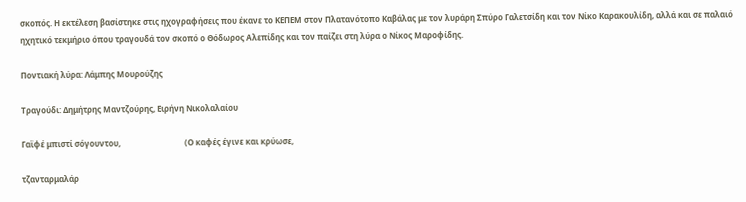σκοπός. Η εκτέλεση βασίστηκε στις ηχογραφήσεις που έκανε το ΚΕΠΕΜ στον Πλατανότοπο Καβάλας με τον λυράρη Σπύρο Γαλετσίδη και τον Νίκο Καρακουλίδη, αλλά και σε παλαιό ηχητικό τεκμήριο όπου τραγουδά τον σκοπό ο Θόδωρος Αλεπίδης και τον παίζει στη λύρα ο Νίκος Μαροφίδης.

Ποντιακή λύρα: Λάμπης Μουρούζης

Τραγούδι: Δημήτρης Μαντζούρης, Ειρήνη Νικολαλαίου

Γαϊφέ μπιστί σόγουντου,                                (Ο καφές έγινε και κρύωσε,

τζανταρμαλάρ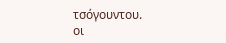τσόγουντου.                           οι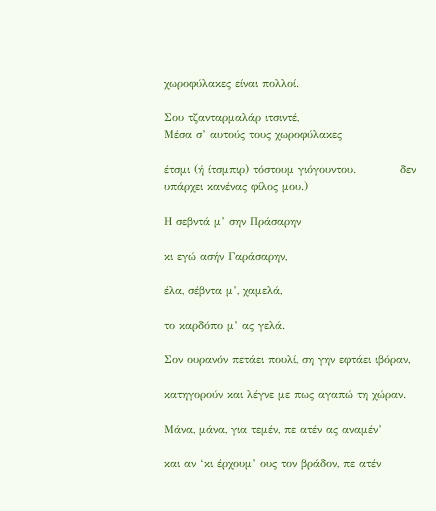χωροφύλακες είναι πολλοί.

Σου τζανταρμαλάρ ιτσιντέ,                            Μέσα σ’ αυτούς τους χωροφύλακες

έτσμι (ή ίτσμπιρ) τόστουμ γιόγουντου.           δεν υπάρχει κανένας φίλος μου.)

Η σεβντά μ’ σην Πράσαρην

κι εγώ ασήν Γαράσαρην,

έλα, σέβντα μ’, χαμελά,

το καρδόπο μ’ ας γελά.

Σον ουρανόν πετάει πουλί, ση γην εφτάει ιβόραν,

κατηγορούν και λέγνε με πως αγαπώ τη χώραν.

Μάνα, μάνα, για τεμέν, πε ατέν ας αναμέν’

και αν ‘κι έρχουμ’ ους τον βράδον, πε ατέν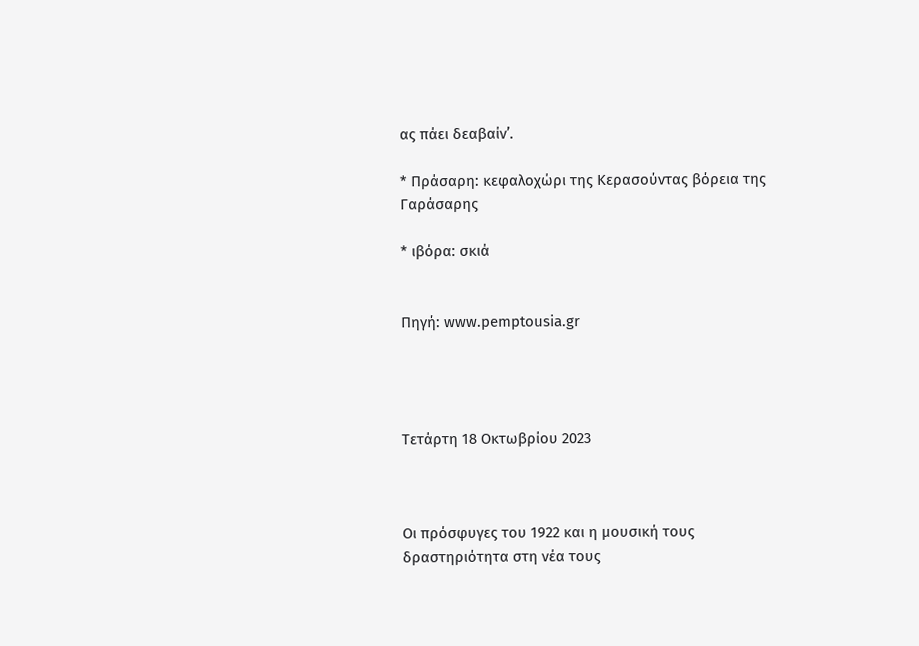ας πάει δεαβαίν’.

* Πράσαρη: κεφαλοχώρι της Κερασούντας βόρεια της Γαράσαρης

* ιβόρα: σκιά


Πηγή: www.pemptousia.gr




Τετάρτη 18 Οκτωβρίου 2023



Οι πρόσφυγες του 1922 και η μουσική τους δραστηριότητα στη νέα τους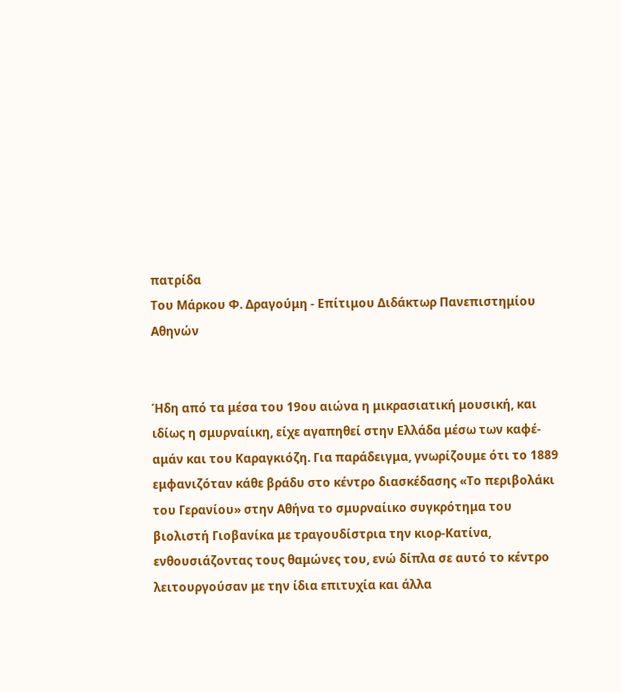πατρίδα
Του Μάρκου Φ. Δραγούμη - Επίτιμου Διδάκτωρ Πανεπιστημίου Αθηνών


Ήδη από τα μέσα του 19ου αιώνα η μικρασιατική μουσική, και ιδίως η σμυρναίικη, είχε αγαπηθεί στην Ελλάδα μέσω των καφέ-αμάν και του Καραγκιόζη. Για παράδειγμα, γνωρίζουμε ότι το 1889 εμφανιζόταν κάθε βράδυ στο κέντρο διασκέδασης «Το περιβολάκι του Γερανίου» στην Αθήνα το σμυρναίικο συγκρότημα του βιολιστή Γιοβανίκα με τραγουδίστρια την κιορ-Κατίνα, ενθουσιάζοντας τους θαμώνες του, ενώ δίπλα σε αυτό το κέντρο λειτουργούσαν με την ίδια επιτυχία και άλλα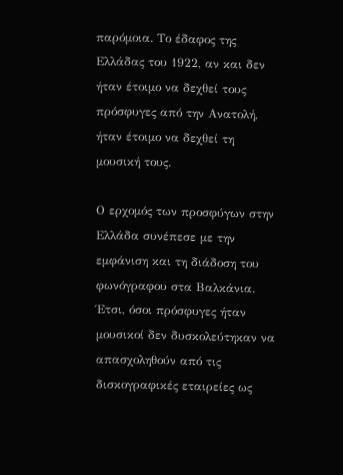παρόμοια. Το έδαφος της Ελλάδας του 1922, αν και δεν ήταν έτοιμο να δεχθεί τους πρόσφυγες από την Ανατολή, ήταν έτοιμο να δεχθεί τη μουσική τους.

Ο ερχομός των προσφύγων στην Ελλάδα συνέπεσε με την εμφάνιση και τη διάδοση του φωνόγραφου στα Βαλκάνια. Έτσι, όσοι πρόσφυγες ήταν μουσικοί δεν δυσκολεύτηκαν να απασχοληθούν από τις δισκογραφικές εταιρείες ως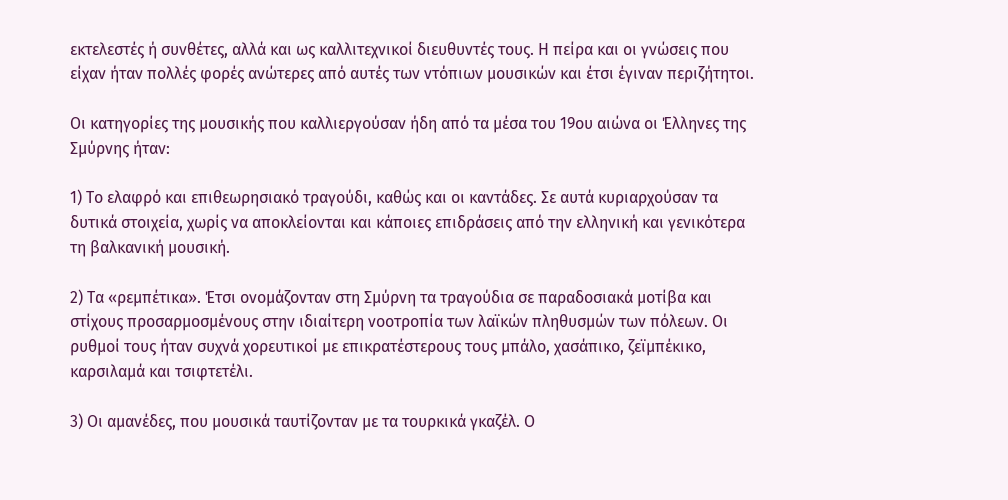εκτελεστές ή συνθέτες, αλλά και ως καλλιτεχνικοί διευθυντές τους. Η πείρα και οι γνώσεις που είχαν ήταν πολλές φορές ανώτερες από αυτές των ντόπιων μουσικών και έτσι έγιναν περιζήτητοι.

Οι κατηγορίες της μουσικής που καλλιεργούσαν ήδη από τα μέσα του 19ου αιώνα οι Έλληνες της Σμύρνης ήταν:

1) Το ελαφρό και επιθεωρησιακό τραγούδι, καθώς και οι καντάδες. Σε αυτά κυριαρχούσαν τα δυτικά στοιχεία, χωρίς να αποκλείονται και κάποιες επιδράσεις από την ελληνική και γενικότερα τη βαλκανική μουσική.

2) Τα «ρεμπέτικα». Έτσι ονομάζονταν στη Σμύρνη τα τραγούδια σε παραδοσιακά μοτίβα και στίχους προσαρμοσμένους στην ιδιαίτερη νοοτροπία των λαϊκών πληθυσμών των πόλεων. Οι ρυθμοί τους ήταν συχνά χορευτικοί με επικρατέστερους τους μπάλο, χασάπικο, ζεϊμπέκικο, καρσιλαμά και τσιφτετέλι.

3) Οι αμανέδες, που μουσικά ταυτίζονταν με τα τουρκικά γκαζέλ. Ο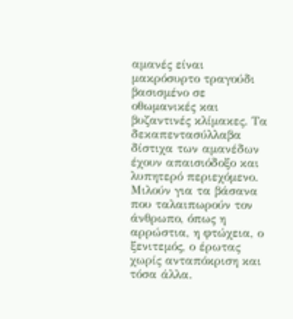αμανές είναι μακρόσυρτο τραγούδι βασισμένο σε οθωμανικές και βυζαντινές κλίμακες. Τα δεκαπεντασύλλαβα δίστιχα των αμανέδων έχουν απαισιόδοξο και λυπητερό περιεχόμενο. Μιλούν για τα βάσανα που ταλαιπωρούν τον άνθρωπο, όπως η αρρώστια, η φτώχεια, ο ξενιτεμός, ο έρωτας χωρίς ανταπόκριση και τόσα άλλα.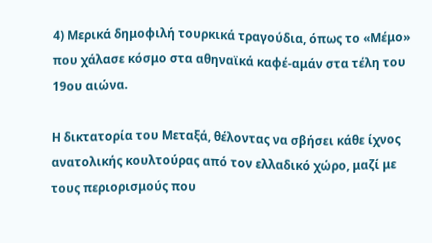4) Μερικά δημοφιλή τουρκικά τραγούδια, όπως το «Μέμο» που χάλασε κόσμο στα αθηναϊκά καφέ-αμάν στα τέλη του 19ου αιώνα.

Η δικτατορία του Μεταξά, θέλοντας να σβήσει κάθε ίχνος ανατολικής κουλτούρας από τον ελλαδικό χώρο, μαζί με τους περιορισμούς που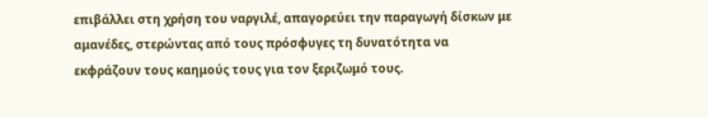επιβάλλει στη χρήση του ναργιλέ, απαγορεύει την παραγωγή δίσκων με αμανέδες, στερώντας από τους πρόσφυγες τη δυνατότητα να εκφράζουν τους καημούς τους για τον ξεριζωμό τους.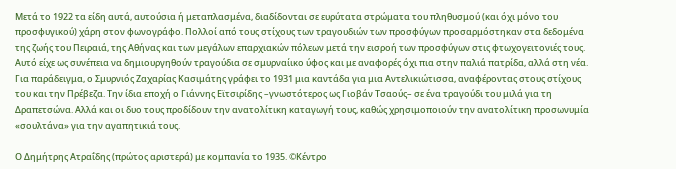Μετά το 1922 τα είδη αυτά, αυτούσια ή μεταπλασμένα, διαδίδονται σε ευρύτατα στρώματα του πληθυσμού (και όχι μόνο του προσφυγικού) χάρη στον φωνογράφο. Πολλοί από τους στίχους των τραγουδιών των προσφύγων προσαρμόστηκαν στα δεδομένα της ζωής του Πειραιά, της Αθήνας και των μεγάλων επαρχιακών πόλεων μετά την εισροή των προσφύγων στις φτωχογειτονιές τους. Αυτό είχε ως συνέπεια να δημιουργηθούν τραγούδια σε σμυρναίικο ύφος και με αναφορές όχι πια στην παλιά πατρίδα, αλλά στη νέα. Για παράδειγμα, ο Σμυρνιός Ζαχαρίας Κασιμάτης γράφει το 1931 μια καντάδα για μια Αντελικιώτισσα, αναφέροντας στους στίχους του και την Πρέβεζα. Την ίδια εποχή ο Γιάννης Εϊτσιρίδης –γνωστότερος ως Γιοβάν Τσαούς– σε ένα τραγούδι του μιλά για τη Δραπετσώνα. Αλλά και οι δυο τους προδίδουν την ανατολίτικη καταγωγή τους, καθώς χρησιμοποιούν την ανατολίτικη προσωνυμία «σουλτάνα» για την αγαπητικιά τους.

Ο Δημήτρης Ατραΐδης (πρώτος αριστερά) με κομπανία το 1935. ©Κέντρο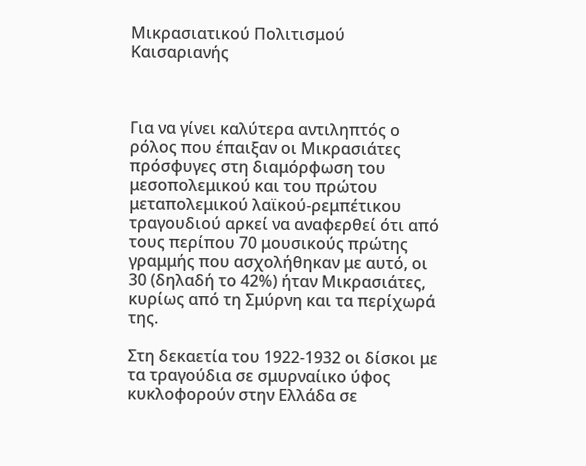Μικρασιατικού Πολιτισμού Καισαριανής



Για να γίνει καλύτερα αντιληπτός ο ρόλος που έπαιξαν οι Μικρασιάτες πρόσφυγες στη διαμόρφωση του μεσοπολεμικού και του πρώτου μεταπολεμικού λαϊκού-ρεμπέτικου τραγουδιού αρκεί να αναφερθεί ότι από τους περίπου 70 μουσικούς πρώτης γραμμής που ασχολήθηκαν με αυτό, οι 30 (δηλαδή το 42%) ήταν Μικρασιάτες, κυρίως από τη Σμύρνη και τα περίχωρά της.

Στη δεκαετία του 1922-1932 οι δίσκοι με τα τραγούδια σε σμυρναίικο ύφος κυκλοφορούν στην Ελλάδα σε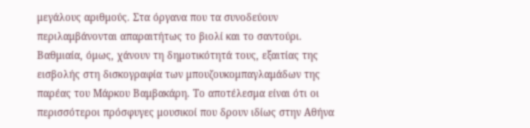μεγάλους αριθμούς. Στα όργανα που τα συνοδεύουν περιλαμβάνονται απαραιτήτως το βιολί και το σαντούρι. Βαθμιαία, όμως, χάνουν τη δημοτικότητά τους, εξαιτίας της εισβολής στη δισκογραφία των μπουζουκομπαγλαμάδων της παρέας του Μάρκου Βαμβακάρη. Το αποτέλεσμα είναι ότι οι περισσότεροι πρόσφυγες μουσικοί που δρουν ιδίως στην Αθήνα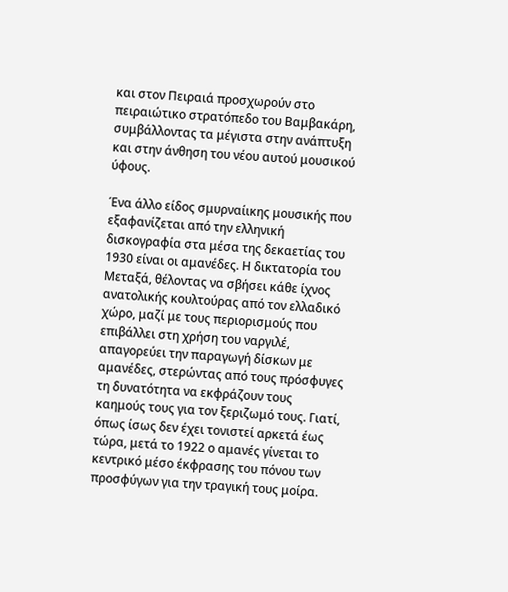και στον Πειραιά προσχωρούν στο πειραιώτικο στρατόπεδο του Βαμβακάρη, συμβάλλοντας τα μέγιστα στην ανάπτυξη και στην άνθηση του νέου αυτού μουσικού ύφους.

Ένα άλλο είδος σμυρναίικης μουσικής που εξαφανίζεται από την ελληνική δισκογραφία στα μέσα της δεκαετίας του 1930 είναι οι αμανέδες. Η δικτατορία του Μεταξά, θέλοντας να σβήσει κάθε ίχνος ανατολικής κουλτούρας από τον ελλαδικό χώρο, μαζί με τους περιορισμούς που επιβάλλει στη χρήση του ναργιλέ, απαγορεύει την παραγωγή δίσκων με αμανέδες, στερώντας από τους πρόσφυγες τη δυνατότητα να εκφράζουν τους καημούς τους για τον ξεριζωμό τους. Γιατί, όπως ίσως δεν έχει τονιστεί αρκετά έως τώρα, μετά το 1922 ο αμανές γίνεται το κεντρικό μέσο έκφρασης του πόνου των προσφύγων για την τραγική τους μοίρα.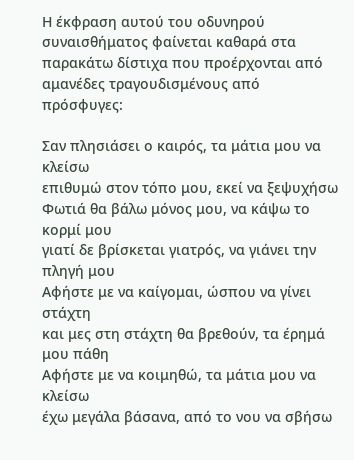Η έκφραση αυτού του οδυνηρού συναισθήματος φαίνεται καθαρά στα παρακάτω δίστιχα που προέρχονται από αμανέδες τραγουδισμένους από πρόσφυγες:

Σαν πλησιάσει ο καιρός, τα μάτια μου να κλείσω
επιθυμώ στον τόπο μου, εκεί να ξεψυχήσω
Φωτιά θα βάλω μόνος μου, να κάψω το κορμί μου
γιατί δε βρίσκεται γιατρός, να γιάνει την πληγή μου
Αφήστε με να καίγομαι, ώσπου να γίνει στάχτη
και μες στη στάχτη θα βρεθούν, τα έρημά μου πάθη
Αφήστε με να κοιμηθώ, τα μάτια μου να κλείσω
έχω μεγάλα βάσανα, από το νου να σβήσω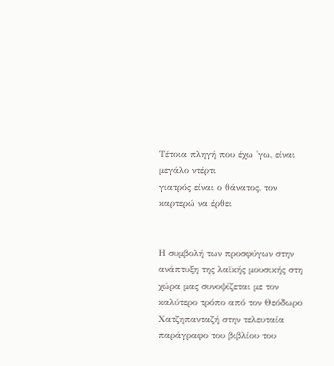Τέτοια πληγή που έχω 'γω, είναι μεγάλο ντέρτι
γιατρός είναι ο θάνατος, τον καρτερώ να έρθει


Η συμβολή των προσφύγων στην ανάπτυξη της λαϊκής μουσικής στη χώρα μας συνοψίζεται με τον καλύτερο τρόπο από τον Θεόδωρο Χατζηπανταζή στην τελευταία παράγραφο του βιβλίου του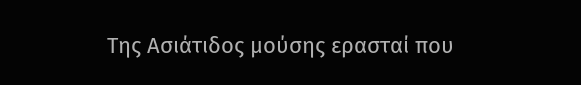Της Ασιάτιδος μούσης ερασταί που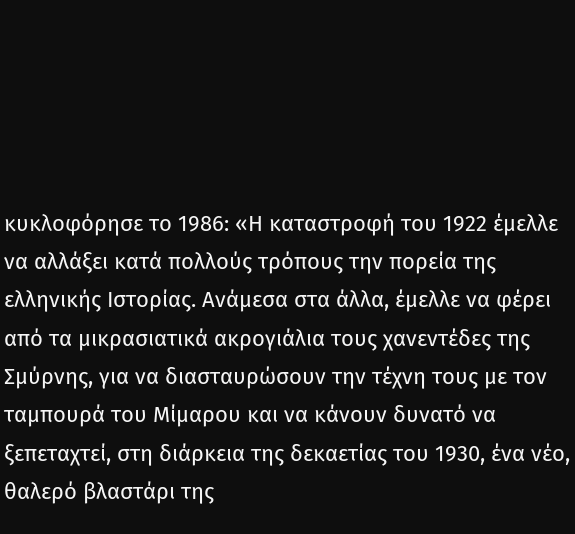κυκλοφόρησε το 1986: «Η καταστροφή του 1922 έμελλε να αλλάξει κατά πολλούς τρόπους την πορεία της ελληνικής Ιστορίας. Ανάμεσα στα άλλα, έμελλε να φέρει από τα μικρασιατικά ακρογιάλια τους χανεντέδες της Σμύρνης, για να διασταυρώσουν την τέχνη τους με τον ταμπουρά του Μίμαρου και να κάνουν δυνατό να ξεπεταχτεί, στη διάρκεια της δεκαετίας του 1930, ένα νέο, θαλερό βλαστάρι της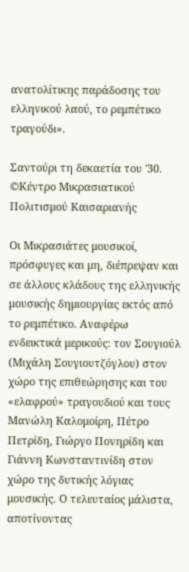ανατολίτικης παράδοσης του ελληνικού λαού, το ρεμπέτικο τραγούδι».

Σαντούρι τη δεκαετία του '30. ©Κέντρο Μικρασιατικού Πολιτισμού Καισαριανής

Οι Μικρασιάτες μουσικοί, πρόσφυγες και μη, διέπρεψαν και σε άλλους κλάδους της ελληνικής μουσικής δημιουργίας εκτός από το ρεμπέτικο. Αναφέρω ενδεικτικά μερικούς: τον Σουγιούλ (Μιχάλη Σουγιουτζόγλου) στον χώρο της επιθεώρησης και του «ελαφρού» τραγουδιού και τους Μανώλη Καλομοίρη, Πέτρο Πετρίδη, Γιώργο Πονηρίδη και Γιάννη Κωνσταντινίδη στον χώρο της δυτικής λόγιας μουσικής. Ο τελευταίος μάλιστα, αποτίνοντας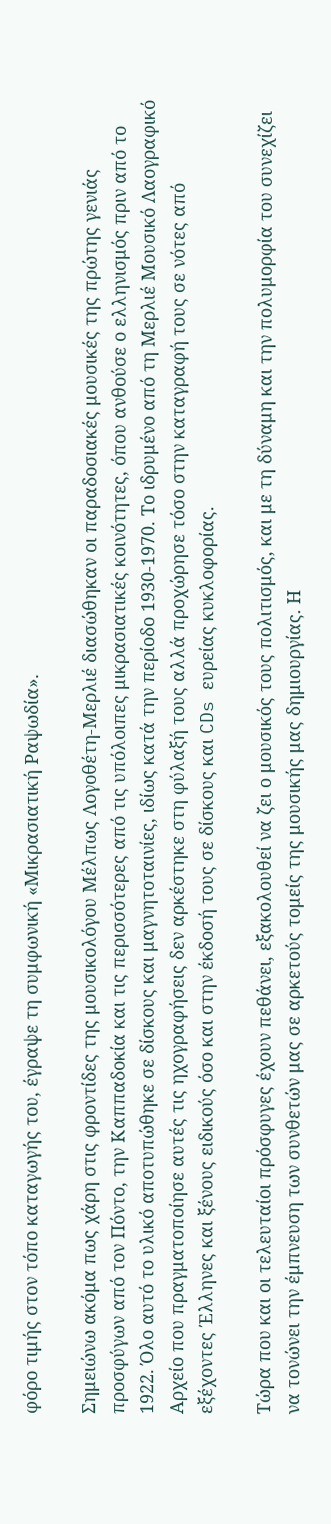φόρο τιμής στον τόπο καταγωγής του, έγραψε τη συμφωνική «Μικρασιατική Ραψωδία».

Σημειώνω ακόμα πως χάρη στις φροντίδες της μουσικολόγου Μέλπως Λογοθέτη-Μερλιέ διασώθηκαν οι παραδοσιακές μουσικές της πρώτης γενιάς προσφύγων από τον Πόντο, την Καππαδοκία και τις περισσότερες από τις υπόλοιπες μικρασιατικές κοινότητες, όπου ανθούσε ο ελληνισμός πριν από το 1922. Όλο αυτό το υλικό αποτυπώθηκε σε δίσκους και μαγνητοταινίες, ιδίως κατά την περίοδο 1930-1970. Το ιδρυμένο από τη Μερλιέ Μουσικό Λαογραφικό Αρχείο που πραγματοποίησε αυτές τις ηχογραφήσεις δεν αρκέστηκε στη φύλαξή τους αλλά προχώρησε τόσο στην καταγραφή τους σε νότες από εξέχοντες Έλληνες και ξένους ειδικούς όσο και στην έκδοσή τους σε δίσκους και CDs ευρείας κυκλοφορίας.

Τώρα που και οι τελευταίοι πρόσφυγες έχουν πεθάνει, εξακολουθεί να ζει ο μουσικός τους πολιτισμός, και με τη δύναμη και την πολυμορφία του συνεχίζει να τονώνει την έμπνευση των συνθετών μας σε αρκετούς τομείς της μουσικής μας δημιουργίας. Η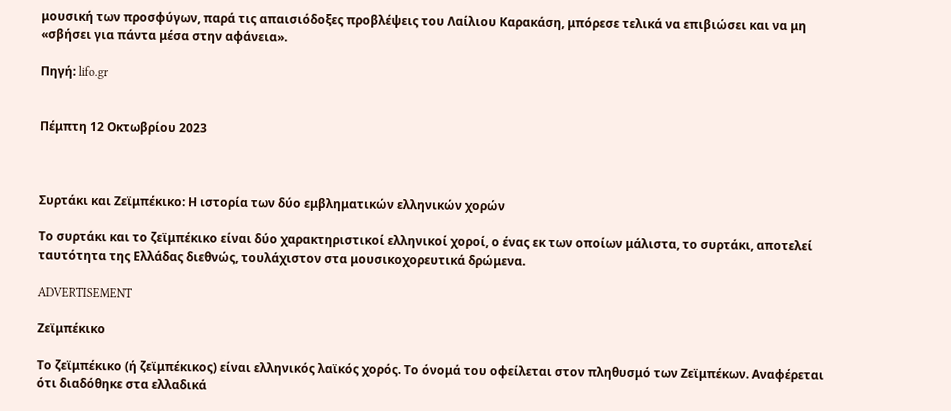μουσική των προσφύγων, παρά τις απαισιόδοξες προβλέψεις του Λαίλιου Καρακάση, μπόρεσε τελικά να επιβιώσει και να μη «σβήσει για πάντα μέσα στην αφάνεια».

Πηγή: lifo.gr


Πέμπτη 12 Οκτωβρίου 2023



Συρτάκι και Ζεϊμπέκικο: Η ιστορία των δύο εμβληματικών ελληνικών χορών

Το συρτάκι και το ζεϊμπέκικο είναι δύο χαρακτηριστικοί ελληνικοί χοροί, ο ένας εκ των οποίων μάλιστα, το συρτάκι, αποτελεί ταυτότητα της Ελλάδας διεθνώς, τουλάχιστον στα μουσικοχορευτικά δρώμενα.

ADVERTISEMENT

Ζεϊμπέκικο

Το ζεϊμπέκικο (ή ζεϊμπέκικος) είναι ελληνικός λαϊκός χορός. Το όνομά του οφείλεται στον πληθυσμό των Ζεϊμπέκων. Αναφέρεται ότι διαδόθηκε στα ελλαδικά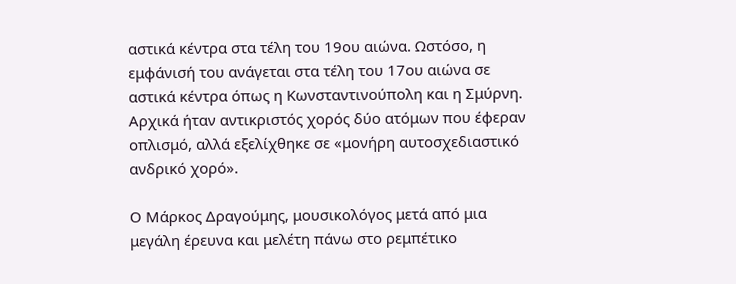αστικά κέντρα στα τέλη του 19ου αιώνα. Ωστόσο, η εμφάνισή του ανάγεται στα τέλη του 17ου αιώνα σε αστικά κέντρα όπως η Κωνσταντινούπολη και η Σμύρνη. Αρχικά ήταν αντικριστός χορός δύο ατόμων που έφεραν οπλισμό, αλλά εξελίχθηκε σε «μονήρη αυτοσχεδιαστικό ανδρικό χορό».

Ο Μάρκος Δραγούμης, μουσικολόγος μετά από μια μεγάλη έρευνα και μελέτη πάνω στο ρεμπέτικο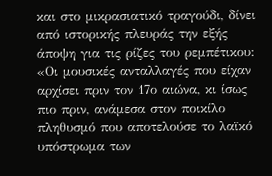και στο μικρασιατικό τραγούδι, δίνει από ιστορικής πλευράς την εξής άποψη για τις ρίζες του ρεμπέτικου:  «Οι μουσικές ανταλλαγές που είχαν αρχίσει πριν τον 17ο αιώνα, κι ίσως πιο πριν, ανάμεσα στον ποικίλο πληθυσμό που αποτελούσε το λαϊκό υπόστρωμα των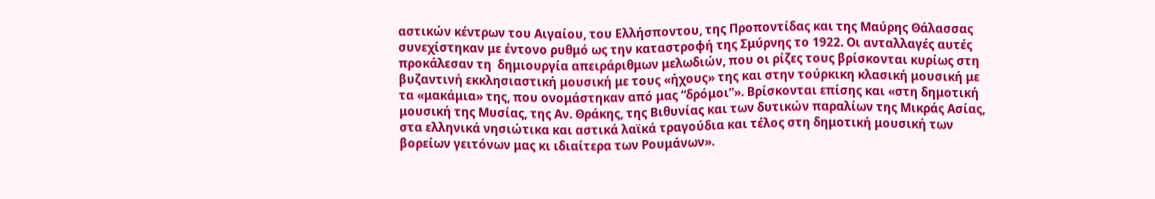αστικών κέντρων του Αιγαίου, του Ελλήσποντου, της Προποντίδας και της Μαύρης Θάλασσας συνεχίστηκαν με έντονο ρυθμό ως την καταστροφή της Σμύρνης το 1922. Οι ανταλλαγές αυτές προκάλεσαν τη  δημιουργία απειράριθμων μελωδιών, που οι ρίζες τους βρίσκονται κυρίως στη βυζαντινή εκκλησιαστική μουσική με τους «ήχους» της και στην τούρκικη κλασική μουσική με τα «μακάμια» της, που ονομάστηκαν από μας “δρόμοι”». Βρίσκονται επίσης και «στη δημοτική μουσική της Μυσίας, της Αν. Θράκης, της Βιθυνίας και των δυτικών παραλίων της Μικράς Ασίας, στα ελληνικά νησιώτικα και αστικά λαϊκά τραγούδια και τέλος στη δημοτική μουσική των βορείων γειτόνων μας κι ιδιαίτερα των Ρουμάνων».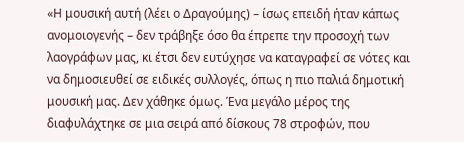«Η μουσική αυτή (λέει ο Δραγούμης) – ίσως επειδή ήταν κάπως ανομοιογενής – δεν τράβηξε όσο θα έπρεπε την προσοχή των λαογράφων μας, κι έτσι δεν ευτύχησε να καταγραφεί σε νότες και να δημοσιευθεί σε ειδικές συλλογές, όπως η πιο παλιά δημοτική μουσική μας. Δεν χάθηκε όμως. Ένα μεγάλο μέρος της διαφυλάχτηκε σε μια σειρά από δίσκους 78 στροφών, που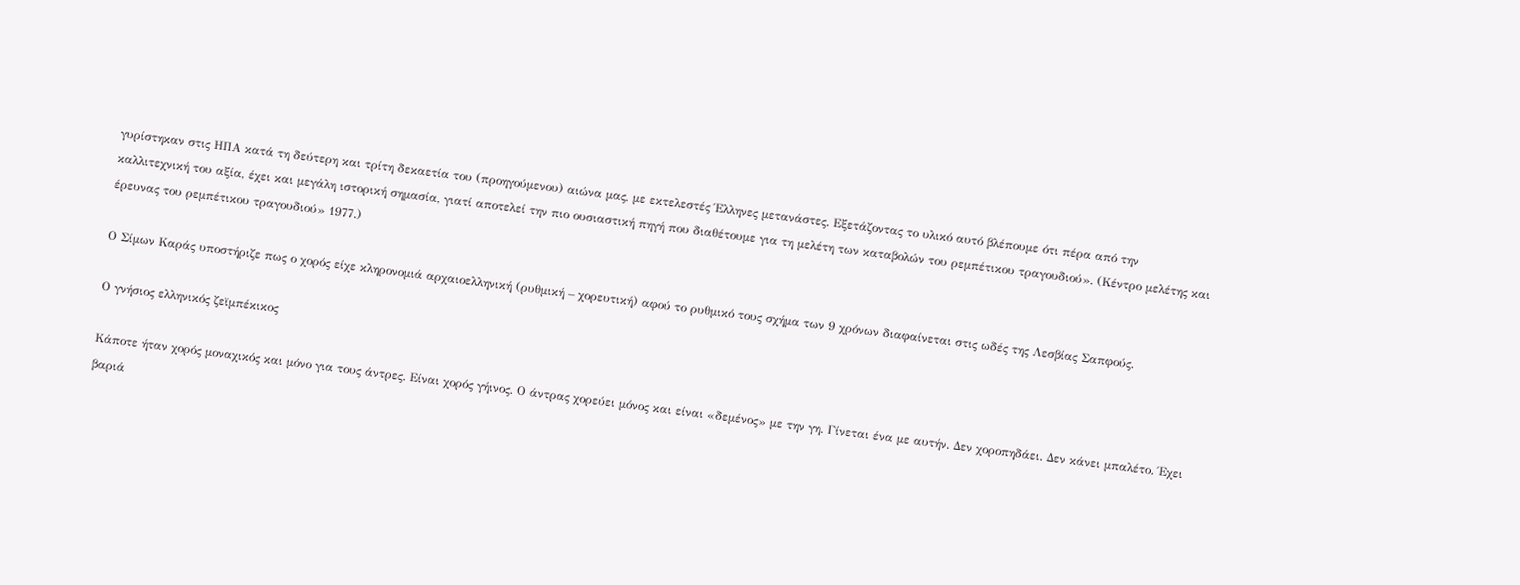γυρίστηκαν στις ΗΠΑ κατά τη δεύτερη και τρίτη δεκαετία του (προηγούμενου) αιώνα μας, με εκτελεστές Έλληνες μετανάστες. Εξετάζοντας το υλικό αυτό βλέπουμε ότι πέρα από την καλλιτεχνική του αξία, έχει και μεγάλη ιστορική σημασία, γιατί αποτελεί την πιο ουσιαστική πηγή που διαθέτουμε για τη μελέτη των καταβολών του ρεμπέτικου τραγουδιού». (Κέντρο μελέτης και έρευνας του ρεμπέτικου τραγουδιού» 1977.)

Ο Σίμων Καράς υποστήριζε πως ο χορός είχε κληρονομιά αρχαιοελληνική (ρυθμική – χορευτική) αφού το ρυθμικό τους σχήμα των 9 χρόνων διαφαίνεται στις ωδές της Λεσβίας Σαπφούς.

Ο γνήσιος ελληνικός ζεϊμπέκικος

Κάποτε ήταν χορός μοναχικός και μόνο για τους άντρες. Είναι χορός γήινος. Ο άντρας χορεύει μόνος και είναι «δεμένος» με την γη. Γίνεται ένα με αυτήν. Δεν χοροπηδάει. Δεν κάνει μπαλέτο. Έχει βαριά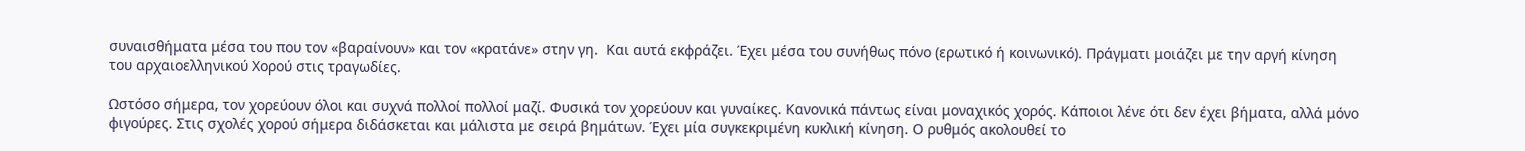συναισθήματα μέσα του που τον «βαραίνουν» και τον «κρατάνε» στην γη.  Και αυτά εκφράζει. Έχει μέσα του συνήθως πόνο (ερωτικό ή κοινωνικό). Πράγματι μοιάζει με την αργή κίνηση του αρχαιοελληνικού Χορού στις τραγωδίες.

Ωστόσο σήμερα, τον χορεύουν όλοι και συχνά πολλοί πολλοί μαζί. Φυσικά τον χορεύουν και γυναίκες. Κανονικά πάντως είναι μοναχικός χορός. Κάποιοι λένε ότι δεν έχει βήματα, αλλά μόνο φιγούρες. Στις σχολές χορού σήμερα διδάσκεται και μάλιστα με σειρά βημάτων. Έχει μία συγκεκριμένη κυκλική κίνηση. Ο ρυθμός ακολουθεί το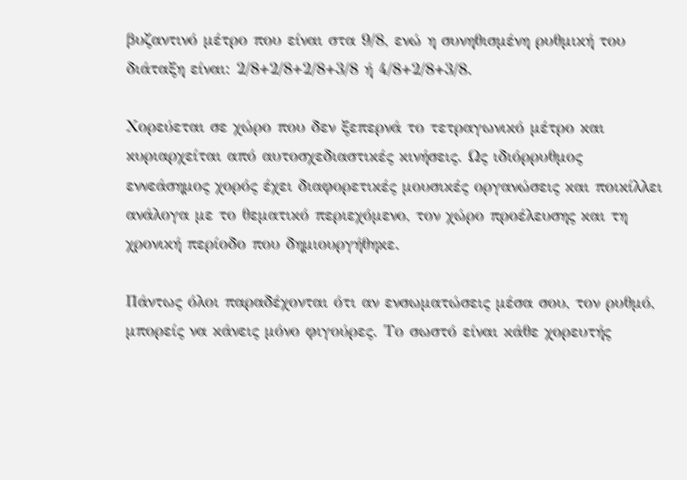βυζαντινό μέτρο που είναι στα 9/8, ενώ η συνηθισμένη ρυθμική του διάταξη είναι: 2/8+2/8+2/8+3/8 ή 4/8+2/8+3/8.

Χορεύεται σε χώρο που δεν ξεπερνά το τετραγωνικό μέτρο και κυριαρχείται από αυτοσχεδιαστικές κινήσεις. Ως ιδιόρρυθμος εννεάσημος χορός έχει διαφορετικές μουσικές οργανώσεις και ποικίλλει ανάλογα με το θεματικό περιεχόμενο, τον χώρο προέλευσης και τη χρονική περίοδο που δημιουργήθηκε.

Πάντως όλοι παραδέχονται ότι αν ενσωματώσεις μέσα σου, τον ρυθμό, μπορείς να κάνεις μόνο φιγούρες. Το σωστό είναι κάθε χορευτής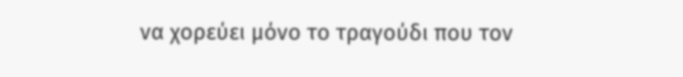να χορεύει μόνο το τραγούδι που τον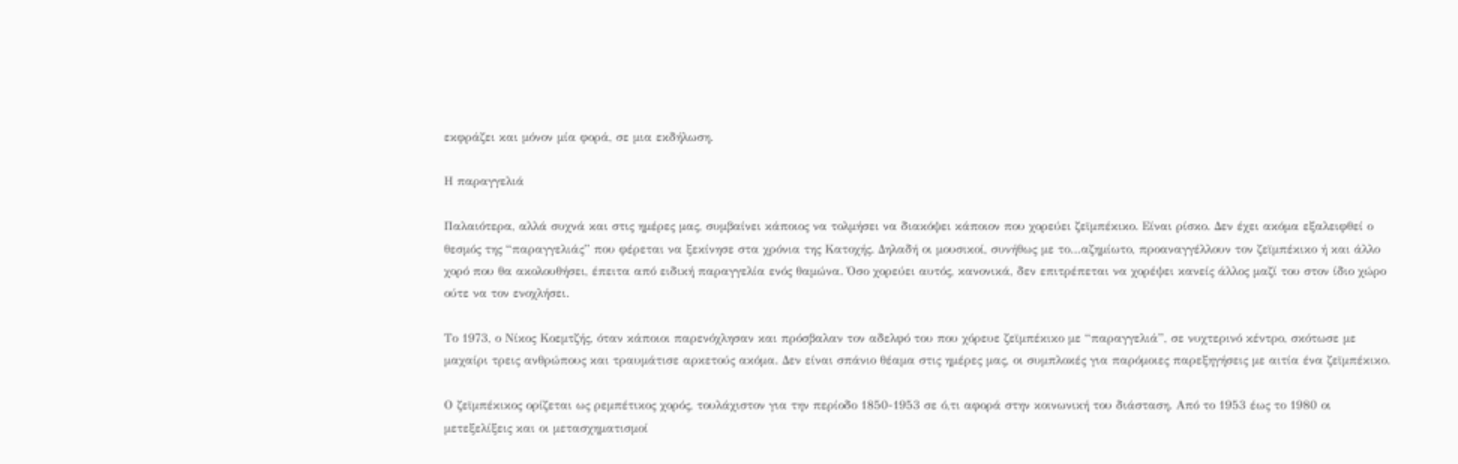εκφράζει και μόνον μία φορά, σε μια εκδήλωση.

Η παραγγελιά

Παλαιότερα, αλλά συχνά και στις ημέρες μας, συμβαίνει κάποιος να τολμήσει να διακόψει κάποιον που χορεύει ζεϊμπέκικο. Είναι ρίσκο. Δεν έχει ακόμα εξαλειφθεί ο θεσμός της “παραγγελιάς” που φέρεται να ξεκίνησε στα χρόνια της Κατοχής. Δηλαδή οι μουσικοί, συνήθως με το…αζημίωτο, προαναγγέλλουν τον ζεϊμπέκικο ή και άλλο χορό που θα ακολουθήσει, έπειτα από ειδική παραγγελία ενός θαμώνα. Όσο χορεύει αυτός, κανονικά, δεν επιτρέπεται να χορέψει κανείς άλλος μαζί του στον ίδιο χώρο ούτε να τον ενοχλήσει.

Το 1973, ο Νίκος Κοεμτζής, όταν κάποιοι παρενόχλησαν και πρόσβαλαν τον αδελφό του που χόρευε ζεϊμπέκικο με “παραγγελιά”, σε νυχτερινό κέντρο, σκότωσε με μαχαίρι τρεις ανθρώπους και τραυμάτισε αρκετούς ακόμα. Δεν είναι σπάνιο θέαμα στις ημέρες μας, οι συμπλοκές για παρόμοιες παρεξηγήσεις με αιτία ένα ζεϊμπέκικο.

Ο ζεϊμπέκικος ορίζεται ως ρεμπέτικος χορός, τουλάχιστον για την περίοδο 1850-1953 σε ό,τι αφορά στην κοινωνική του διάσταση. Από το 1953 έως το 1980 οι μετεξελίξεις και οι μετασχηματισμοί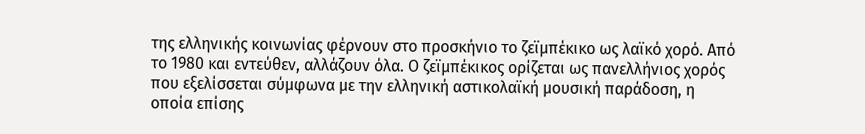της ελληνικής κοινωνίας φέρνουν στο προσκήνιο το ζεϊμπέκικο ως λαϊκό χορό. Από το 1980 και εντεύθεν, αλλάζουν όλα. Ο ζεϊμπέκικος ορίζεται ως πανελλήνιος χορός που εξελίσσεται σύμφωνα με την ελληνική αστικολαϊκή μουσική παράδοση, η οποία επίσης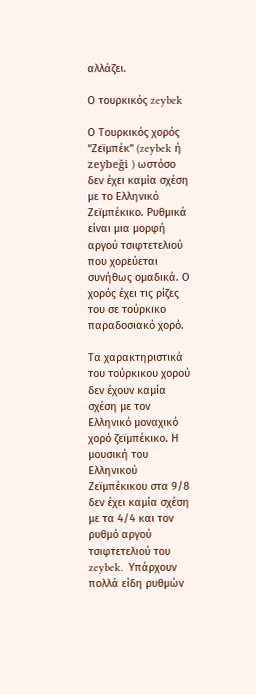αλλάζει.

Ο τουρκικός zeybek

Ο Τουρκικός χορός “Ζεϊμπέκ” (zeybek ή zeybeği ) ωστόσο δεν έχει καμία σχέση με το Ελληνικό Ζεϊμπέκικο. Ρυθμικά είναι μια μορφή αργού τσιφτετελιού που χορεύεται συνήθως ομαδικά. Ο χορός έχει τις ρίζες του σε τούρκικο παραδοσιακό χορό.

Τα χαρακτηριστικά του τούρκικου χορού δεν έχουν καμία σχέση με τον Ελληνικό μοναχικό χορό ζεϊμπέκικο. Η μουσική του Ελληνικού Ζεϊμπέκικου στα 9/8 δεν έχει καμία σχέση με τα 4/4 και τον ρυθμό αργού τσιφτετελιού του zeybek.  Υπάρχουν πολλά είδη ρυθμών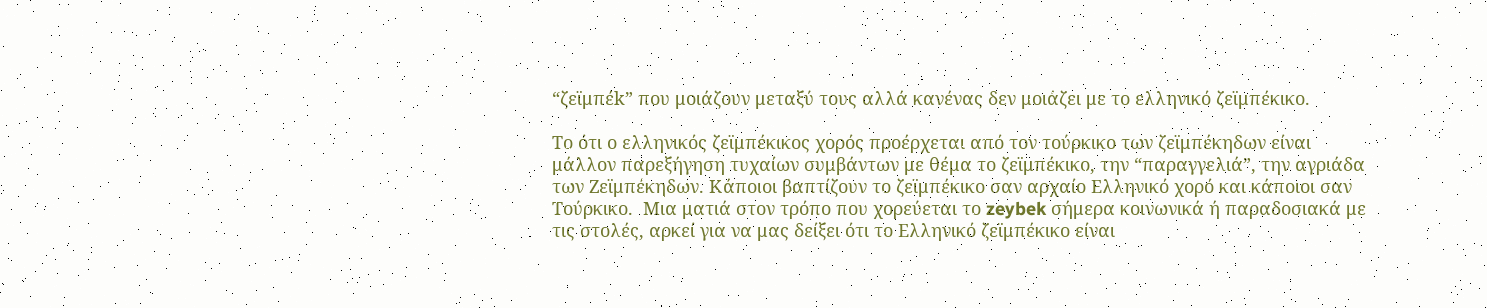“ζεϊμπέk” που μοιάζουν μεταξύ τους αλλά κανένας δεν μοιάζει με το ελληνικό ζεϊμπέκικο.

Το ότι ο ελληνικός ζεϊμπέκικος χορός προέρχεται από τον τούρκικο των ζεϊμπέκηδων είναι μάλλον παρεξήγηση τυχαίων συμβάντων με θέμα το ζεϊμπέκικο, την “παραγγελιά”, την αγριάδα των Ζεϊμπέκηδων. Κάποιοι βαπτίζουν το ζεϊμπέκικο σαν αρχαίο Ελληνικό χορό και κάποιοι σαν Τούρκικο.  Μια ματιά στον τρόπο που χορεύεται το zeybek σήμερα κοινωνικά ή παραδοσιακά με τις στολές, αρκεί για να μας δείξει ότι το Ελληνικό ζεϊμπέκικο είναι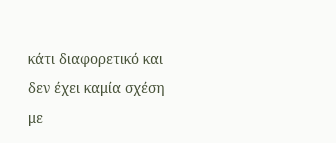κάτι διαφορετικό και δεν έχει καμία σχέση με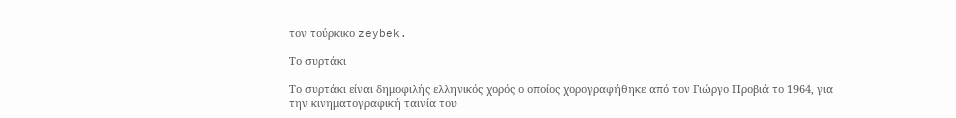τον τούρκικο zeybek.

Το συρτάκι

Το συρτάκι είναι δημοφιλής ελληνικός χορός ο οποίος χορογραφήθηκε από τον Γιώργο Προβιά το 1964, για την κινηματογραφική ταινία του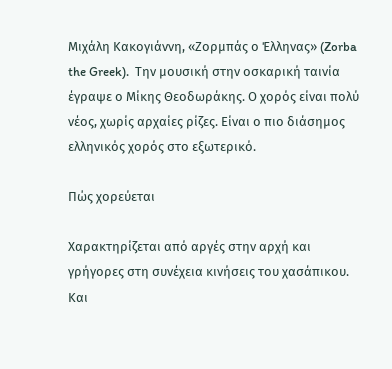Μιχάλη Κακογιάννη, «Ζορμπάς ο Έλληνας» (Zorba the Greek).  Την μουσική στην οσκαρική ταινία έγραψε ο Μίκης Θεοδωράκης. Ο χορός είναι πολύ νέος, χωρίς αρχαίες ρίζες. Είναι ο πιο διάσημος ελληνικός χορός στο εξωτερικό.

Πώς χορεύεται

Χαρακτηρίζεται από αργές στην αρχή και γρήγορες στη συνέχεια κινήσεις του χασάπικου. Και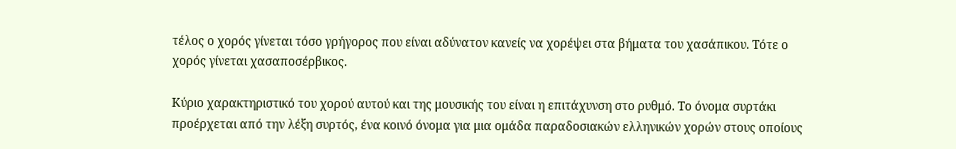τέλος ο χορός γίνεται τόσο γρήγορος που είναι αδύνατον κανείς να χορέψει στα βήματα του χασάπικου. Τότε ο χορός γίνεται χασαποσέρβικος.

Κύριο χαρακτηριστικό του χορού αυτού και της μουσικής του είναι η επιτάχυνση στο ρυθμό. Το όνομα συρτάκι προέρχεται από την λέξη συρτός, ένα κοινό όνομα για μια ομάδα παραδοσιακών ελληνικών χορών στους οποίους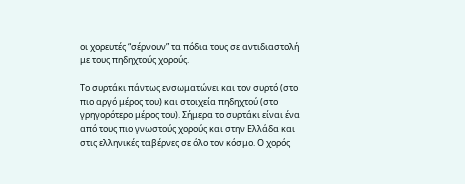οι χορευτές “σέρνουν” τα πόδια τους σε αντιδιαστολή με τους πηδηχτούς χορούς.

Το συρτάκι πάντως ενσωματώνει και τον συρτό (στο πιο αργό μέρος του) και στοιχεία πηδηχτού (στο γρηγορότερο μέρος του). Σήμερα το συρτάκι είναι ένα από τους πιο γνωστούς χορούς και στην Ελλάδα και στις ελληνικές ταβέρνες σε όλο τον κόσμο. Ο χορός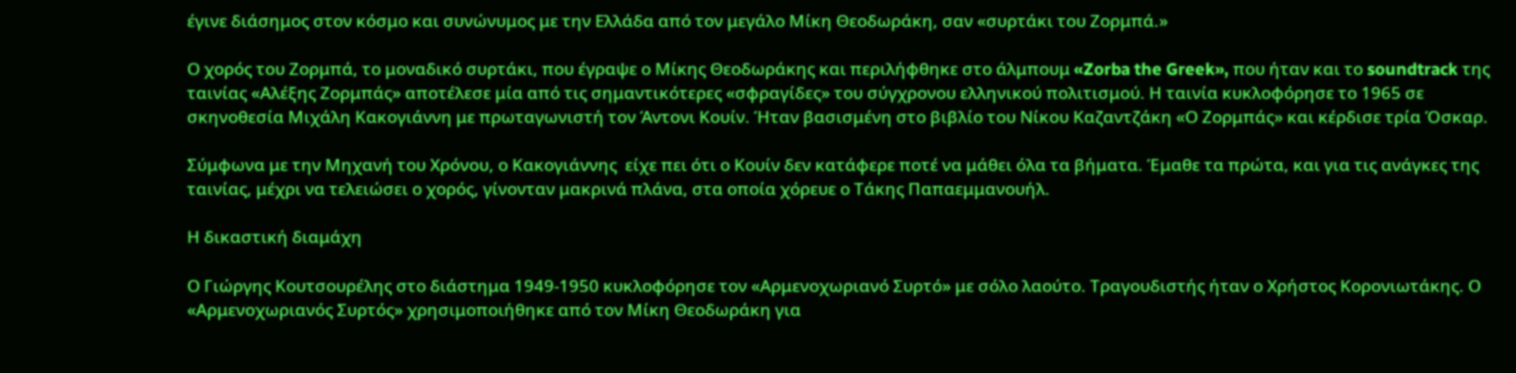έγινε διάσημος στον κόσμο και συνώνυμος με την Ελλάδα από τον μεγάλο Μίκη Θεοδωράκη, σαν «συρτάκι του Ζορμπά.»

Ο χορός του Ζορμπά, το μοναδικό συρτάκι, που έγραψε ο Μίκης Θεοδωράκης και περιλήφθηκε στο άλμπουμ «Zorba the Greek», που ήταν και το soundtrack της ταινίας «Αλέξης Ζορμπάς» αποτέλεσε μία από τις σημαντικότερες «σφραγίδες» του σύγχρονου ελληνικού πολιτισμού. Η ταινία κυκλοφόρησε το 1965 σε σκηνοθεσία Μιχάλη Κακογιάννη με πρωταγωνιστή τον Άντονι Κουίν. Ήταν βασισμένη στο βιβλίο του Νίκου Καζαντζάκη «Ο Ζορμπάς» και κέρδισε τρία Όσκαρ.

Σύμφωνα με την Μηχανή του Χρόνου, ο Κακογιάννης  είχε πει ότι ο Κουίν δεν κατάφερε ποτέ να μάθει όλα τα βήματα. Έμαθε τα πρώτα, και για τις ανάγκες της ταινίας, μέχρι να τελειώσει ο χορός, γίνονταν μακρινά πλάνα, στα οποία χόρευε ο Τάκης Παπαεμμανουήλ.

Η δικαστική διαμάχη

Ο Γιώργης Κουτσουρέλης στο διάστημα 1949-1950 κυκλοφόρησε τον «Αρμενοχωριανό Συρτό» με σόλο λαούτο. Τραγουδιστής ήταν ο Χρήστος Κορονιωτάκης. Ο «Αρμενοχωριανός Συρτός» χρησιμοποιήθηκε από τον Μίκη Θεοδωράκη για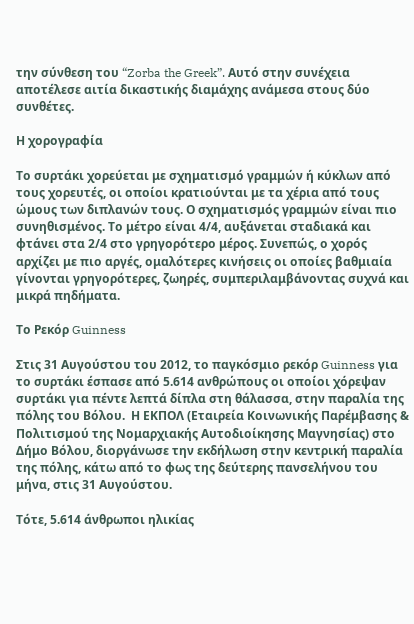την σύνθεση του “Zorba the Greek”. Αυτό στην συνέχεια αποτέλεσε αιτία δικαστικής διαμάχης ανάμεσα στους δύο συνθέτες.

Η χορογραφία

Το συρτάκι χορεύεται με σχηματισμό γραμμών ή κύκλων από τους χορευτές, οι οποίοι κρατιούνται με τα χέρια από τους ώμους των διπλανών τους. Ο σχηματισμός γραμμών είναι πιο συνηθισμένος. Το μέτρο είναι 4/4, αυξάνεται σταδιακά και φτάνει στα 2/4 στο γρηγορότερο μέρος. Συνεπώς, ο χορός αρχίζει με πιο αργές, ομαλότερες κινήσεις οι οποίες βαθμιαία γίνονται γρηγορότερες, ζωηρές, συμπεριλαμβάνοντας συχνά και μικρά πηδήματα.

Το Ρεκόρ Guinness

Στις 31 Αυγούστου του 2012, το παγκόσμιο ρεκόρ Guinness για το συρτάκι έσπασε από 5.614 ανθρώπους οι οποίοι χόρεψαν συρτάκι για πέντε λεπτά δίπλα στη θάλασσα, στην παραλία της πόλης του Βόλου.  Η ΕΚΠΟΛ (Εταιρεία Κοινωνικής Παρέμβασης & Πολιτισμού της Νομαρχιακής Αυτοδιοίκησης Μαγνησίας) στο Δήμο Βόλου, διοργάνωσε την εκδήλωση στην κεντρική παραλία της πόλης, κάτω από το φως της δεύτερης πανσελήνου του μήνα, στις 31 Αυγούστου.

Τότε, 5.614 άνθρωποι ηλικίας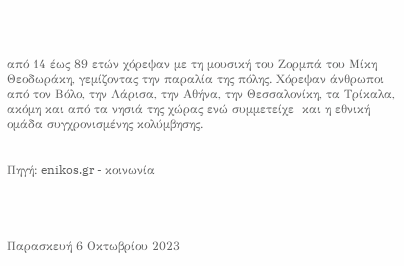από 14 έως 89 ετών χόρεψαν με τη μουσική του Ζορμπά του Μίκη Θεοδωράκη, γεμίζοντας την παραλία της πόλης. Χόρεψαν άνθρωποι από τον Βόλο, την Λάρισα, την Αθήνα, την Θεσσαλονίκη, τα Τρίκαλα, ακόμη και από τα νησιά της χώρας ενώ συμμετείχε  και η εθνική ομάδα συγχρονισμένης κολύμβησης.


Πηγή: enikos.gr - κοινωνία




Παρασκευή 6 Οκτωβρίου 2023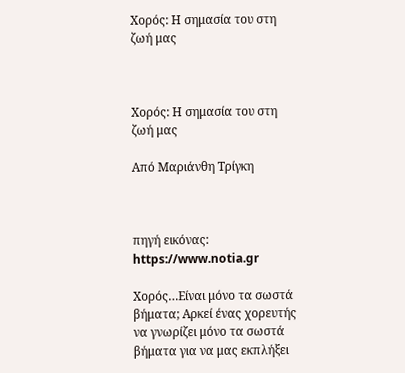Χορός: Η σημασία του στη ζωή μας



Χορός: Η σημασία του στη ζωή μας

Από Μαριάνθη Τρίγκη



πηγή εικόνας: https://www.notia.gr

Χορός…Είναι μόνο τα σωστά βήματα; Αρκεί ένας χορευτής να γνωρίζει μόνο τα σωστά βήματα για να μας εκπλήξει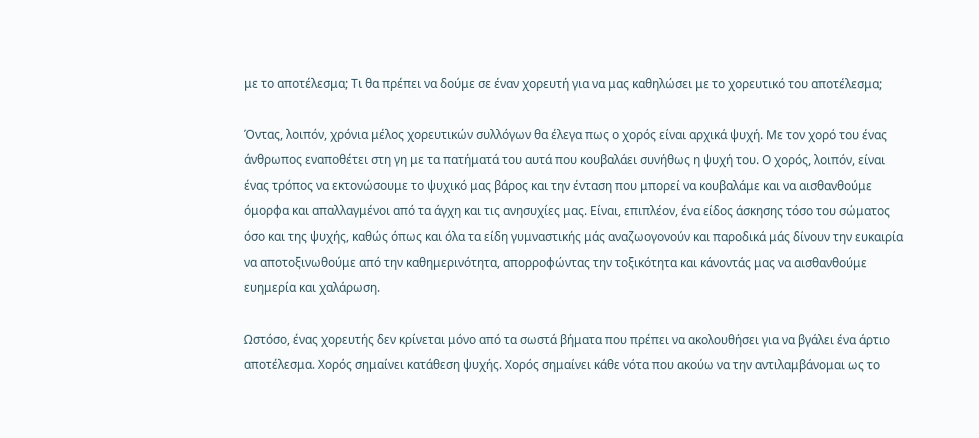με το αποτέλεσμα; Τι θα πρέπει να δούμε σε έναν χορευτή για να μας καθηλώσει με το χορευτικό του αποτέλεσμα;

Όντας, λοιπόν, χρόνια μέλος χορευτικών συλλόγων θα έλεγα πως ο χορός είναι αρχικά ψυχή. Με τον χορό του ένας άνθρωπος εναποθέτει στη γη με τα πατήματά του αυτά που κουβαλάει συνήθως η ψυχή του. Ο χορός, λοιπόν, είναι ένας τρόπος να εκτονώσουμε το ψυχικό μας βάρος και την ένταση που μπορεί να κουβαλάμε και να αισθανθούμε όμορφα και απαλλαγμένοι από τα άγχη και τις ανησυχίες μας. Είναι, επιπλέον, ένα είδος άσκησης τόσο του σώματος όσο και της ψυχής, καθώς όπως και όλα τα είδη γυμναστικής μάς αναζωογονούν και παροδικά μάς δίνουν την ευκαιρία να αποτοξινωθούμε από την καθημερινότητα, απορροφώντας την τοξικότητα και κάνοντάς μας να αισθανθούμε ευημερία και χαλάρωση.

Ωστόσο, ένας χορευτής δεν κρίνεται μόνο από τα σωστά βήματα που πρέπει να ακολουθήσει για να βγάλει ένα άρτιο αποτέλεσμα. Χορός σημαίνει κατάθεση ψυχής. Χορός σημαίνει κάθε νότα που ακούω να την αντιλαμβάνομαι ως το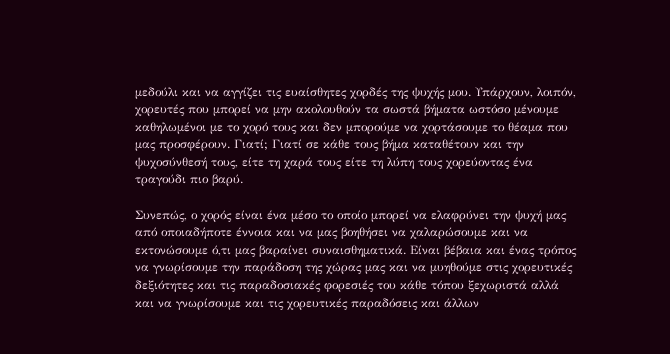μεδούλι και να αγγίζει τις ευαίσθητες χορδές της ψυχής μου. Υπάρχουν, λοιπόν, χορευτές που μπορεί να μην ακολουθούν τα σωστά βήματα ωστόσο μένουμε καθηλωμένοι με το χορό τους και δεν μπορούμε να χορτάσουμε το θέαμα που μας προσφέρουν. Γιατί; Γιατί σε κάθε τους βήμα καταθέτουν και την ψυχοσύνθεσή τους, είτε τη χαρά τους είτε τη λύπη τους χορεύοντας ένα τραγούδι πιο βαρύ.

Συνεπώς, ο χορός είναι ένα μέσο το οποίο μπορεί να ελαφρύνει την ψυχή μας από οποιαδήποτε έννοια και να μας βοηθήσει να χαλαρώσουμε και να εκτονώσουμε ό,τι μας βαραίνει συναισθηματικά. Είναι βέβαια και ένας τρόπος να γνωρίσουμε την παράδοση της χώρας μας και να μυηθούμε στις χορευτικές δεξιότητες και τις παραδοσιακές φορεσιές του κάθε τόπου ξεχωριστά αλλά και να γνωρίσουμε και τις χορευτικές παραδόσεις και άλλων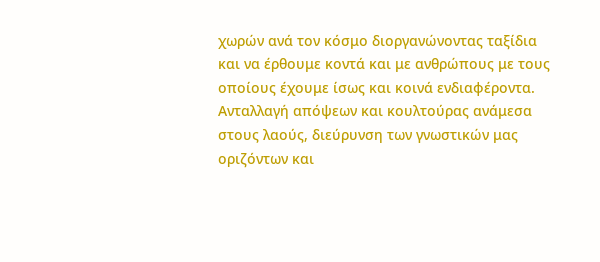χωρών ανά τον κόσμο διοργανώνοντας ταξίδια και να έρθουμε κοντά και με ανθρώπους με τους οποίους έχουμε ίσως και κοινά ενδιαφέροντα. Ανταλλαγή απόψεων και κουλτούρας ανάμεσα στους λαούς, διεύρυνση των γνωστικών μας οριζόντων και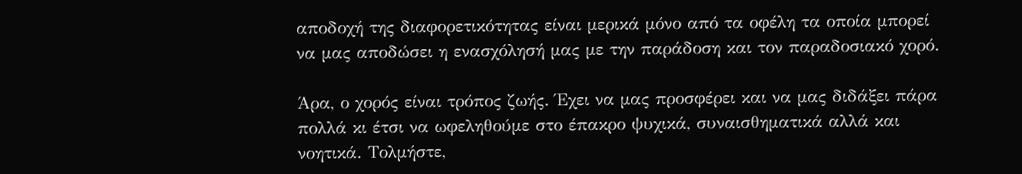αποδοχή της διαφορετικότητας είναι μερικά μόνο από τα οφέλη τα οποία μπορεί να μας αποδώσει η ενασχόλησή μας με την παράδοση και τον παραδοσιακό χορό.

Άρα, ο χορός είναι τρόπος ζωής. Έχει να μας προσφέρει και να μας διδάξει πάρα πολλά κι έτσι να ωφεληθούμε στο έπακρο ψυχικά, συναισθηματικά αλλά και νοητικά. Τολμήστε,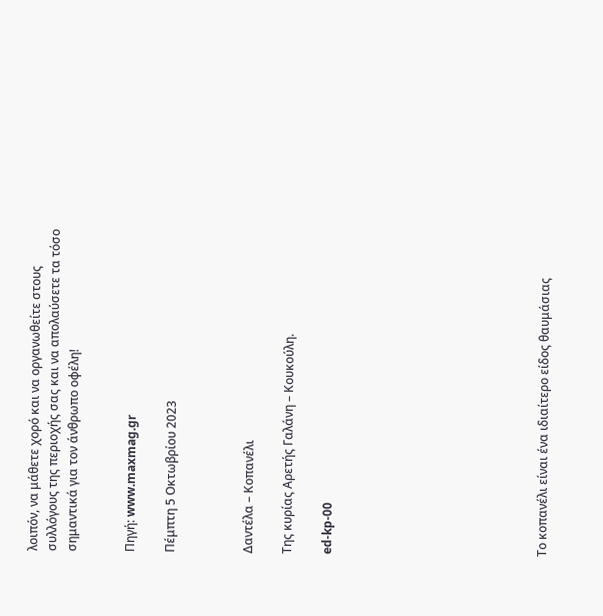λοιπόν, να μάθετε χορό και να οργανωθείτε στους συλλόγους της περιοχής σας και να απολαύσετε τα τόσο σημαντικά για τον άνθρωπο οφέλη!


Πηγή: www.maxmag.gr

Πέμπτη 5 Οκτωβρίου 2023



Δαντέλα – Κοπανέλι

Της κυρίας Αρετής Γαλάνη – Κουκούλη.

ed-kp-00










Το κοπανέλι είναι ένα ιδιαίτερο είδος θαυμάσιας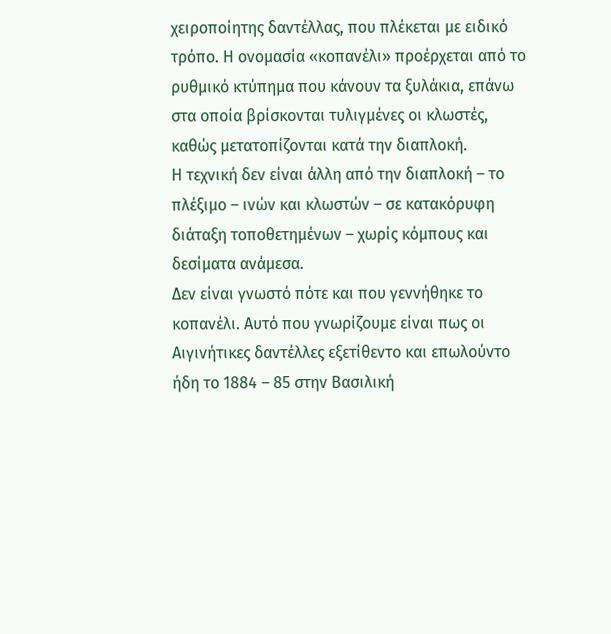χειροποίητης δαντέλλας, που πλέκεται με ειδικό τρόπο. Η ονομασία «κοπανέλι» προέρχεται από το ρυθμικό κτύπημα που κάνουν τα ξυλάκια, επάνω στα οποία βρίσκονται τυλιγμένες οι κλωστές, καθώς μετατοπίζονται κατά την διαπλοκή.
Η τεχνική δεν είναι άλλη από την διαπλοκή – το πλέξιμο – ινών και κλωστών – σε κατακόρυφη διάταξη τοποθετημένων – χωρίς κόμπους και δεσίματα ανάμεσα.
Δεν είναι γνωστό πότε και που γεννήθηκε το κοπανέλι. Αυτό που γνωρίζουμε είναι πως οι Αιγινήτικες δαντέλλες εξετίθεντο και επωλούντο ήδη το 1884 – 85 στην Βασιλική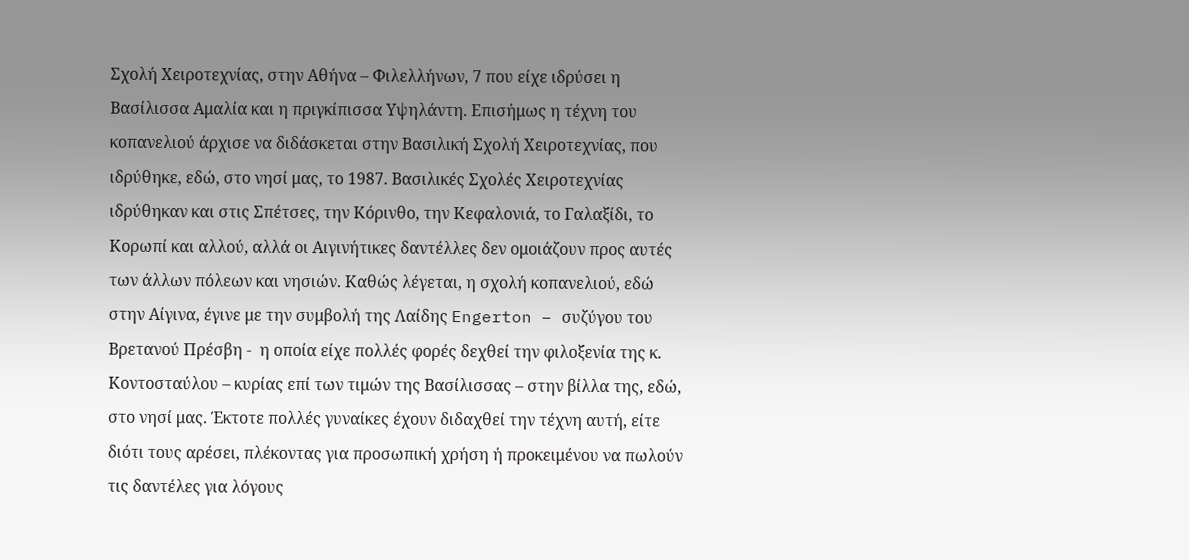Σχολή Χειροτεχνίας, στην Αθήνα – Φιλελλήνων, 7 που είχε ιδρύσει η Βασίλισσα Αμαλία και η πριγκίπισσα Υψηλάντη. Επισήμως η τέχνη του κοπανελιού άρχισε να διδάσκεται στην Βασιλική Σχολή Χειροτεχνίας, που ιδρύθηκε, εδώ, στο νησί μας, το 1987. Βασιλικές Σχολές Χειροτεχνίας ιδρύθηκαν και στις Σπέτσες, την Κόρινθο, την Κεφαλονιά, το Γαλαξίδι, το Κορωπί και αλλού, αλλά οι Αιγινήτικες δαντέλλες δεν ομοιάζουν προς αυτές των άλλων πόλεων και νησιών. Καθώς λέγεται, η σχολή κοπανελιού, εδώ στην Αίγινα, έγινε με την συμβολή της Λαίδης Engerton – συζύγου του Βρετανού Πρέσβη -  η οποία είχε πολλές φορές δεχθεί την φιλοξενία της κ. Κοντοσταύλου – κυρίας επί των τιμών της Βασίλισσας – στην βίλλα της, εδώ, στο νησί μας. Έκτοτε πολλές γυναίκες έχουν διδαχθεί την τέχνη αυτή, είτε διότι τους αρέσει, πλέκοντας για προσωπική χρήση ή προκειμένου να πωλούν τις δαντέλες για λόγους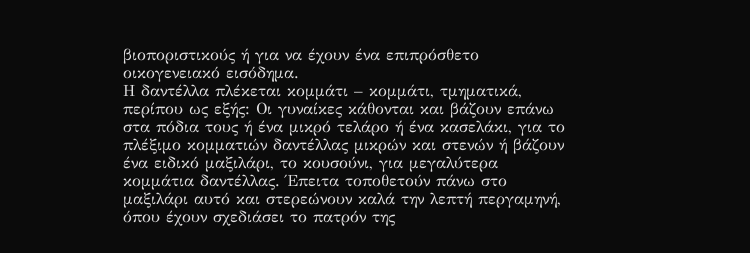βιοποριστικούς ή για να έχουν ένα επιπρόσθετο οικογενειακό εισόδημα.
Η δαντέλλα πλέκεται κομμάτι – κομμάτι, τμηματικά, περίπου ως εξής: Οι γυναίκες κάθονται και βάζουν επάνω στα πόδια τους ή ένα μικρό τελάρο ή ένα κασελάκι, για το πλέξιμο κομματιών δαντέλλας μικρών και στενών ή βάζουν ένα ειδικό μαξιλάρι, το κουσούνι, για μεγαλύτερα κομμάτια δαντέλλας. Έπειτα τοποθετούν πάνω στο μαξιλάρι αυτό και στερεώνουν καλά την λεπτή περγαμηνή, όπου έχουν σχεδιάσει το πατρόν της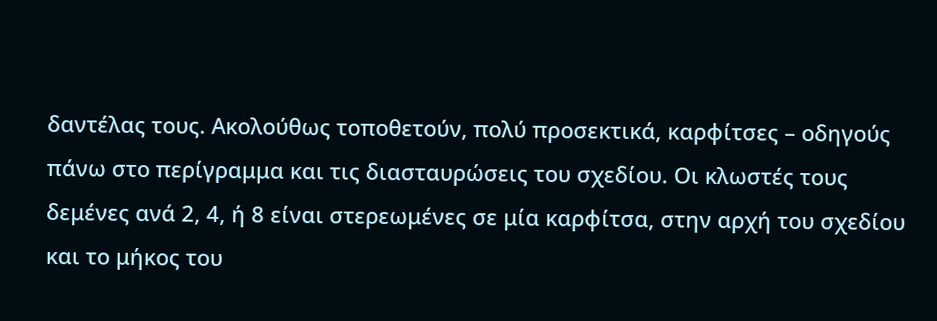δαντέλας τους. Ακολούθως τοποθετούν, πολύ προσεκτικά, καρφίτσες – οδηγούς πάνω στο περίγραμμα και τις διασταυρώσεις του σχεδίου. Οι κλωστές τους δεμένες ανά 2, 4, ή 8 είναι στερεωμένες σε μία καρφίτσα, στην αρχή του σχεδίου και το μήκος του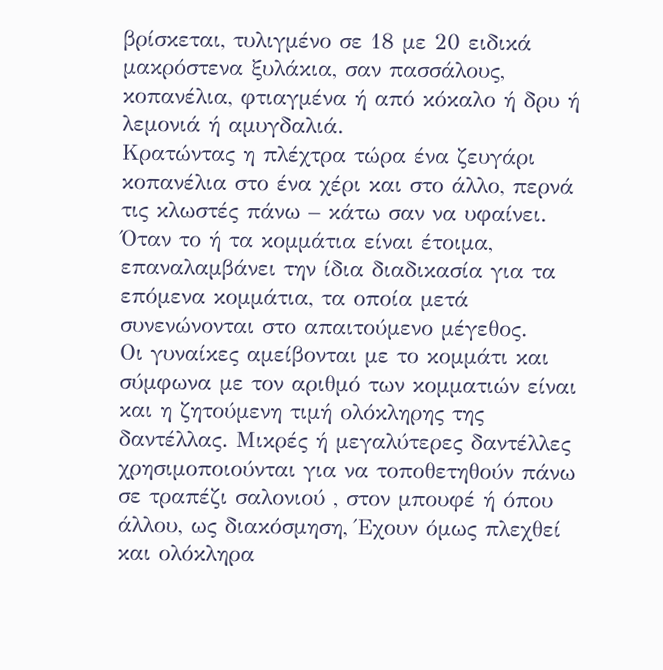βρίσκεται, τυλιγμένο σε 18 με 20 ειδικά μακρόστενα ξυλάκια, σαν πασσάλους, κοπανέλια, φτιαγμένα ή από κόκαλο ή δρυ ή λεμονιά ή αμυγδαλιά.
Κρατώντας η πλέχτρα τώρα ένα ζευγάρι κοπανέλια στο ένα χέρι και στο άλλο, περνά τις κλωστές πάνω – κάτω σαν να υφαίνει. Όταν το ή τα κομμάτια είναι έτοιμα, επαναλαμβάνει την ίδια διαδικασία για τα επόμενα κομμάτια, τα οποία μετά συνενώνονται στο απαιτούμενο μέγεθος.
Οι γυναίκες αμείβονται με το κομμάτι και σύμφωνα με τον αριθμό των κομματιών είναι και η ζητούμενη τιμή ολόκληρης της δαντέλλας. Μικρές ή μεγαλύτερες δαντέλλες χρησιμοποιούνται για να τοποθετηθούν πάνω σε τραπέζι σαλονιού , στον μπουφέ ή όπου άλλου, ως διακόσμηση, Έχουν όμως πλεχθεί και ολόκληρα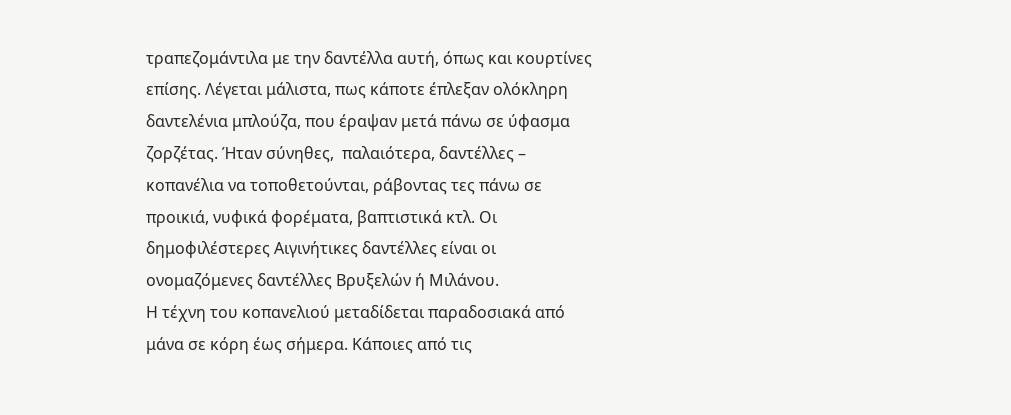τραπεζομάντιλα με την δαντέλλα αυτή, όπως και κουρτίνες επίσης. Λέγεται μάλιστα, πως κάποτε έπλεξαν ολόκληρη δαντελένια μπλούζα, που έραψαν μετά πάνω σε ύφασμα ζορζέτας. Ήταν σύνηθες,  παλαιότερα, δαντέλλες – κοπανέλια να τοποθετούνται, ράβοντας τες πάνω σε προικιά, νυφικά φορέματα, βαπτιστικά κτλ. Οι δημοφιλέστερες Αιγινήτικες δαντέλλες είναι οι ονομαζόμενες δαντέλλες Βρυξελών ή Μιλάνου.
Η τέχνη του κοπανελιού μεταδίδεται παραδοσιακά από μάνα σε κόρη έως σήμερα. Κάποιες από τις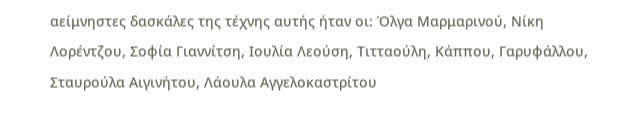αείμνηστες δασκάλες της τέχνης αυτής ήταν οι: Όλγα Μαρμαρινού, Νίκη Λορέντζου, Σοφία Γιαννίτση, Ιουλία Λεούση, Τιτταούλη, Κάππου, Γαρυφάλλου, Σταυρούλα Αιγινήτου, Λάουλα Αγγελοκαστρίτου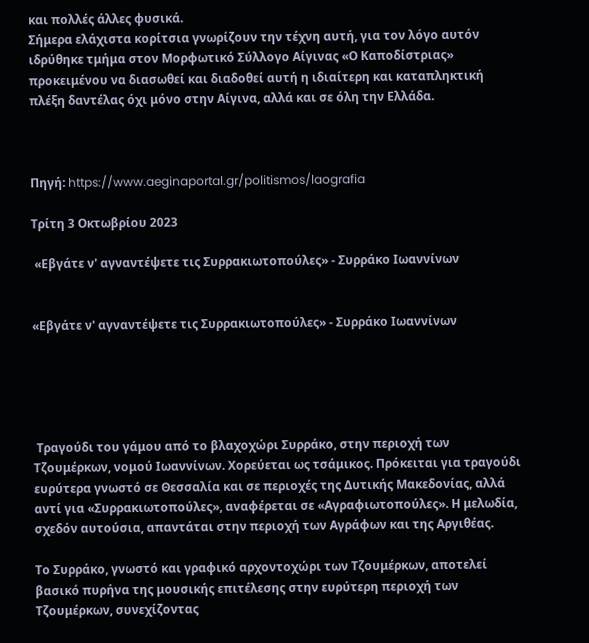και πολλές άλλες φυσικά.
Σήμερα ελάχιστα κορίτσια γνωρίζουν την τέχνη αυτή, για τον λόγο αυτόν ιδρύθηκε τμήμα στον Μορφωτικό Σύλλογο Αίγινας «Ο Καποδίστριας» προκειμένου να διασωθεί και διαδοθεί αυτή η ιδιαίτερη και καταπληκτική πλέξη δαντέλας όχι μόνο στην Αίγινα, αλλά και σε όλη την Ελλάδα.



Πηγή: https://www.aeginaportal.gr/politismos/laografia

Τρίτη 3 Οκτωβρίου 2023

 «Εβγάτε ν' αγναντέψετε τις Συρρακιωτοπούλες» - Συρράκο Ιωαννίνων


«Εβγάτε ν' αγναντέψετε τις Συρρακιωτοπούλες» - Συρράκο Ιωαννίνων





 Τραγούδι του γάμου από το βλαχοχώρι Συρράκο, στην περιοχή των Τζουμέρκων, νομού Ιωαννίνων. Χορεύεται ως τσάμικος. Πρόκειται για τραγούδι ευρύτερα γνωστό σε Θεσσαλία και σε περιοχές της Δυτικής Μακεδονίας, αλλά αντί για «Συρρακιωτοπούλες», αναφέρεται σε «Αγραφιωτοπούλες». Η μελωδία, σχεδόν αυτούσια, απαντάται στην περιοχή των Αγράφων και της Αργιθέας.

Το Συρράκο, γνωστό και γραφικό αρχοντοχώρι των Τζουμέρκων, αποτελεί βασικό πυρήνα της μουσικής επιτέλεσης στην ευρύτερη περιοχή των Τζουμέρκων, συνεχίζοντας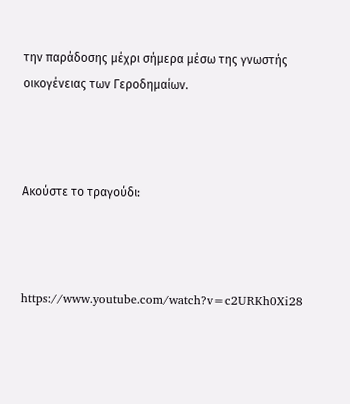την παράδοσης μέχρι σήμερα μέσω της γνωστής οικογένειας των Γεροδημαίων.



Ακούστε το τραγούδι:



https://www.youtube.com/watch?v=c2URKh0Xi28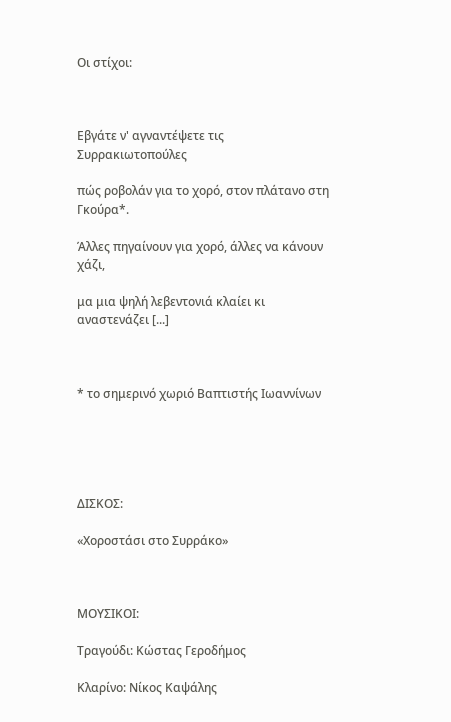Οι στίχοι:



Εβγάτε ν' αγναντέψετε τις Συρρακιωτοπούλες

πώς ροβολάν για το χορό, στον πλάτανο στη Γκούρα*.

Άλλες πηγαίνουν για χορό, άλλες να κάνουν χάζι,

μα μια ψηλή λεβεντονιά κλαίει κι αναστενάζει [...]



* το σημερινό χωριό Βαπτιστής Ιωαννίνων





ΔΙΣΚΟΣ:

«Χοροστάσι στο Συρράκο»



ΜΟΥΣΙΚΟΙ:

Τραγούδι: Κώστας Γεροδήμος

Κλαρίνο: Νίκος Καψάλης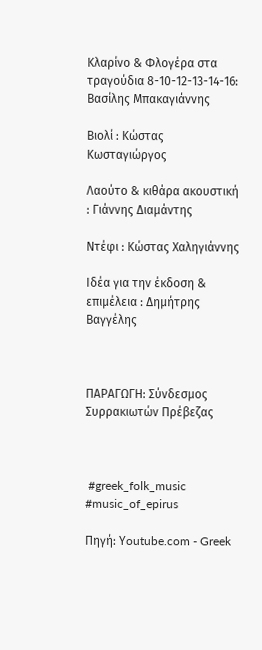Κλαρίνο & Φλογέρα στα τραγούδια 8-10-12-13-14-16: Βασίλης Μπακαγιάννης

Βιολί : Κώστας Κωσταγιώργος

Λαούτο & κιθάρα ακουστική : Γιάννης Διαμάντης

Ντέφι : Κώστας Χαληγιάννης

Ιδέα για την έκδοση & επιμέλεια : Δημήτρης Βαγγέλης



ΠΑΡΑΓΩΓΗ: Σύνδεσμος Συρρακιωτών Πρέβεζας



 #greek_folk_music #music_of_epirus

Πηγή: Υoutube.com - Greek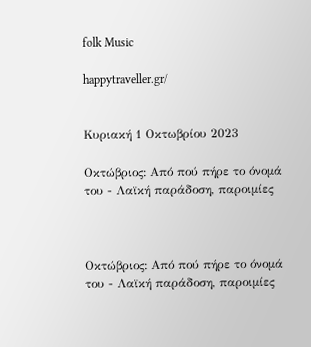folk Music

happytraveller.gr/


Κυριακή 1 Οκτωβρίου 2023

Οκτώβριος: Από πού πήρε το όνομά του - Λαϊκή παράδοση, παροιμίες



Οκτώβριος: Από πού πήρε το όνομά του - Λαϊκή παράδοση, παροιμίες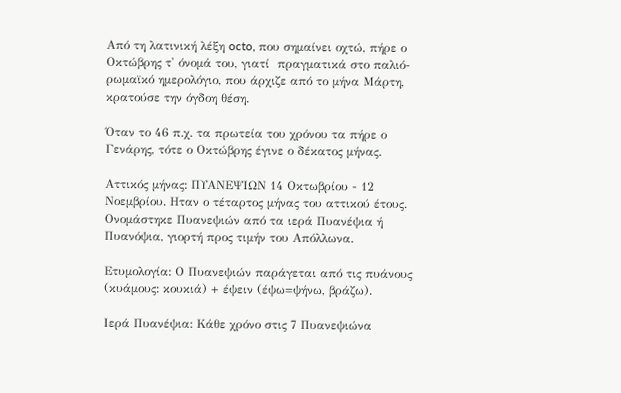Από τη λατινική λέξη octo, που σημαίνει οχτώ, πήρε ο Οκτώβρης τ' όνομά του, γιατί  πραγματικά στο παλιό-ρωμαϊκό ημερολόγιο, που άρχιζε από το μήνα Μάρτη, κρατούσε την όγδοη θέση.

Όταν το 46 π.χ. τα πρωτεία του χρόνου τα πήρε ο Γενάρης, τότε ο Οκτώβρης έγινε ο δέκατος μήνας.

Αττικός μήνας: ΠΥΑΝΕΨΙΩΝ 14 Οκτωβρίου - 12 Νοεμβρίου. Ηταν ο τέταρτος μήνας του αττικού έτους. Ονομάστηκε Πυανεψιών από τα ιερά Πυανέψια ή Πυανόψια, γιορτή προς τιμήν του Απόλλωνα.

Ετυμολογία: Ο Πυανεψιών παράγεται από τις πυάνους (κυάμους: κουκιά) + έψειν (έψω=ψήνω, βράζω).

Ιερά Πυανέψια: Κάθε χρόνο στις 7 Πυανεψιώνα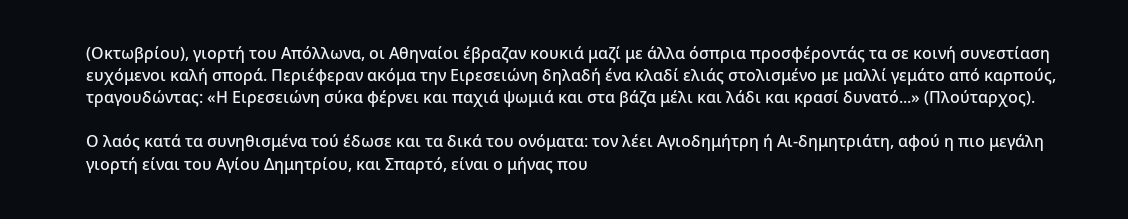(Οκτωβρίου), γιορτή του Απόλλωνα, οι Αθηναίοι έβραζαν κουκιά μαζί με άλλα όσπρια προσφέροντάς τα σε κοινή συνεστίαση ευχόμενοι καλή σπορά. Περιέφεραν ακόμα την Ειρεσειώνη δηλαδή ένα κλαδί ελιάς στολισμένο με μαλλί γεμάτο από καρπούς, τραγουδώντας: «Η Ειρεσειώνη σύκα φέρνει και παχιά ψωμιά και στα βάζα μέλι και λάδι και κρασί δυνατό...» (Πλούταρχος).

Ο λαός κατά τα συνηθισμένα τού έδωσε και τα δικά του ονόματα: τον λέει Αγιοδημήτρη ή Αι-δημητριάτη, αφού η πιο μεγάλη γιορτή είναι του Αγίου Δημητρίου, και Σπαρτό, είναι ο μήνας που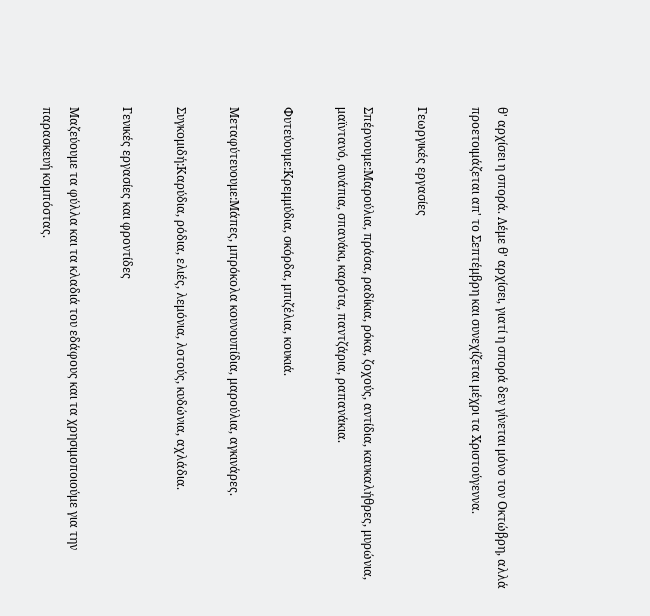θ' αρχίσει η σπορά. Λέμε θ' αρχίσει, γιατί η σπορά δεν γίνεται μόνο τον Οκτώβρη, αλλά προετοιμάζεται απ' το Σεπτέμβρη και συνεχίζεται μέχρι τα Χριστούγεννα.

Γεωργικές εργασίες

Σπέρνουμε:Μαρούλια, πράσα, ραδίκια, ρόκα, ζοχούς, αντίδια, καυκαλήθρες, μυρώνια, μαϊντανό, σινάπια, σπανάκι, καρότα, παντζάρια, ραπανάκια.

Φυτεύουμε:Κρεμμύδια, σκόρδα, μπιζέλια, κουκιά.

Μεταφύτευουμε:Μάπες, μπρόκολα κουνουπίδια, μαρούλια, αγκινάρες.

Συγκομιδή:Καρύδια, ρόδια, ελιές, λεμόνια, λοτούς, κυδώνια, αχλάδια.

Γενικές εργασίες και φροντίδες

Μαζεύουμε τα φύλλα και τα κλαδιά του εδάφους και τα χρησιμοποιούμε για την παρασκευή κομπόστας.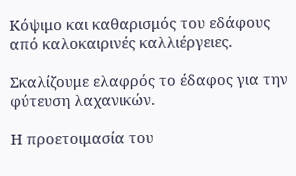Κόψιμο και καθαρισμός του εδάφους από καλοκαιρινές καλλιέργειες.

Σκαλίζουμε ελαφρός το έδαφος για την φύτευση λαχανικών.

Η προετοιμασία του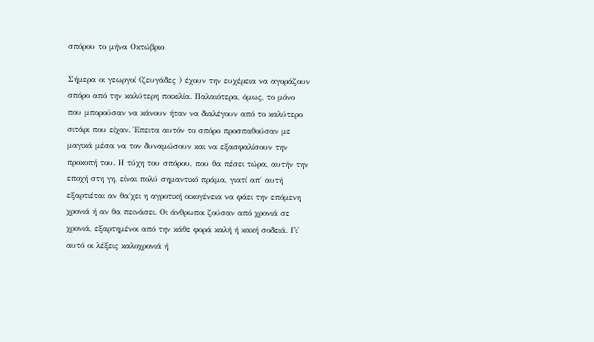σπόρου το μήνα Οκτώβριο

Σήμερα οι γεωργοί (ζευγάδες ) έχουν την ευχέρεια να αγοράζουν σπόρο από την καλύτερη ποικιλία. Παλαιότερα, όμως, το μόνο που μπορούσαν να κάνουν ήταν να διαλέγουν από το καλύτερο σιτάρι που είχαν. Έπειτα αυτόν το σπόρο προσπαθούσαν με μαγικά μέσα να τον δυναμώσουν και να εξασφαλίσουν την προκοπή του. Η τύχη του σπόρου, που θα πέσει τώρα, αυτήν την εποχή στη γη, είναι πολύ σημαντικό πράμα, γιατί απ΄ αυτή εξαρτιέται αν θα΄χει η αγροτική οικογένεια να φάει την επόμενη χρονιά ή αν θα πεινάσει. Οι άνθρωποι ζούσαν από χρονιά σε χρονιά, εξαρτημένοι από την κάθε φορά καλή ή κακή σοδειά. Γι' αυτό οι λέξεις καλοχρονιά ή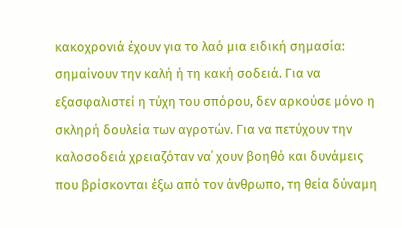κακοχρονιά έχουν για το λαό μια ειδική σημασία: σημαίνουν την καλή ή τη κακή σοδειά. Για να εξασφαλιστεί η τύχη του σπόρου, δεν αρκούσε μόνο η σκληρή δουλεία των αγροτών. Για να πετύχουν την καλοσοδειά χρειαζόταν να΄ χουν βοηθό και δυνάμεις που βρίσκονται έξω από τον άνθρωπο, τη θεία δύναμη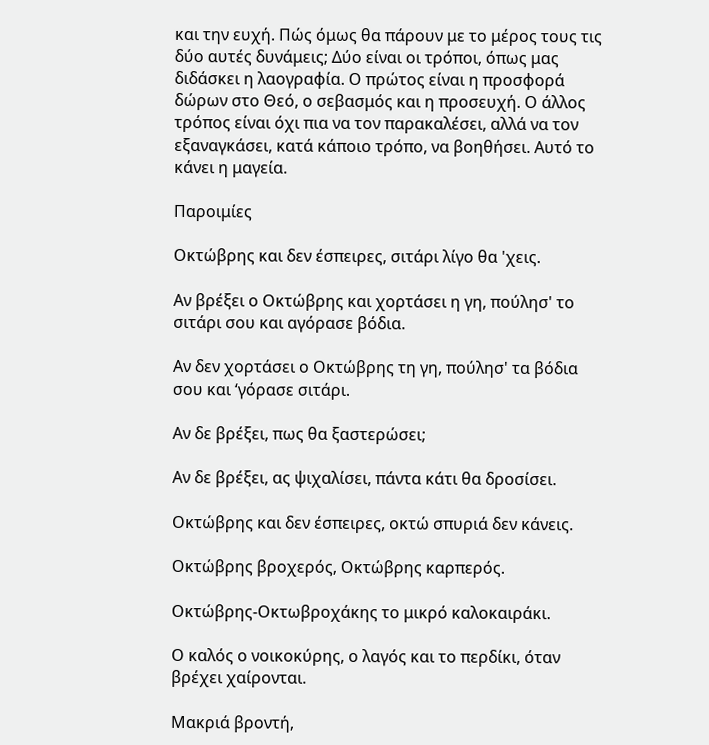και την ευχή. Πώς όμως θα πάρουν με το μέρος τους τις δύο αυτές δυνάμεις; Δύο είναι οι τρόποι, όπως μας διδάσκει η λαογραφία. Ο πρώτος είναι η προσφορά δώρων στο Θεό, ο σεβασμός και η προσευχή. Ο άλλος τρόπος είναι όχι πια να τον παρακαλέσει, αλλά να τον εξαναγκάσει, κατά κάποιο τρόπο, να βοηθήσει. Αυτό το κάνει η μαγεία.

Παροιμίες

Οκτώβρης και δεν έσπειρες, σιτάρι λίγο θα 'χεις.

Αν βρέξει ο Οκτώβρης και χορτάσει η γη, πούλησ' το σιτάρι σου και αγόρασε βόδια.

Αν δεν χορτάσει ο Οκτώβρης τη γη, πούλησ' τα βόδια σου και ‘γόρασε σιτάρι.

Αν δε βρέξει, πως θα ξαστερώσει;

Αν δε βρέξει, ας ψιχαλίσει, πάντα κάτι θα δροσίσει.

Οκτώβρης και δεν έσπειρες, οκτώ σπυριά δεν κάνεις.

Οκτώβρης βροχερός, Οκτώβρης καρπερός.

Οκτώβρης-Οκτωβροχάκης το μικρό καλοκαιράκι.

Ο καλός ο νοικοκύρης, ο λαγός και το περδίκι, όταν βρέχει χαίρονται.

Μακριά βροντή,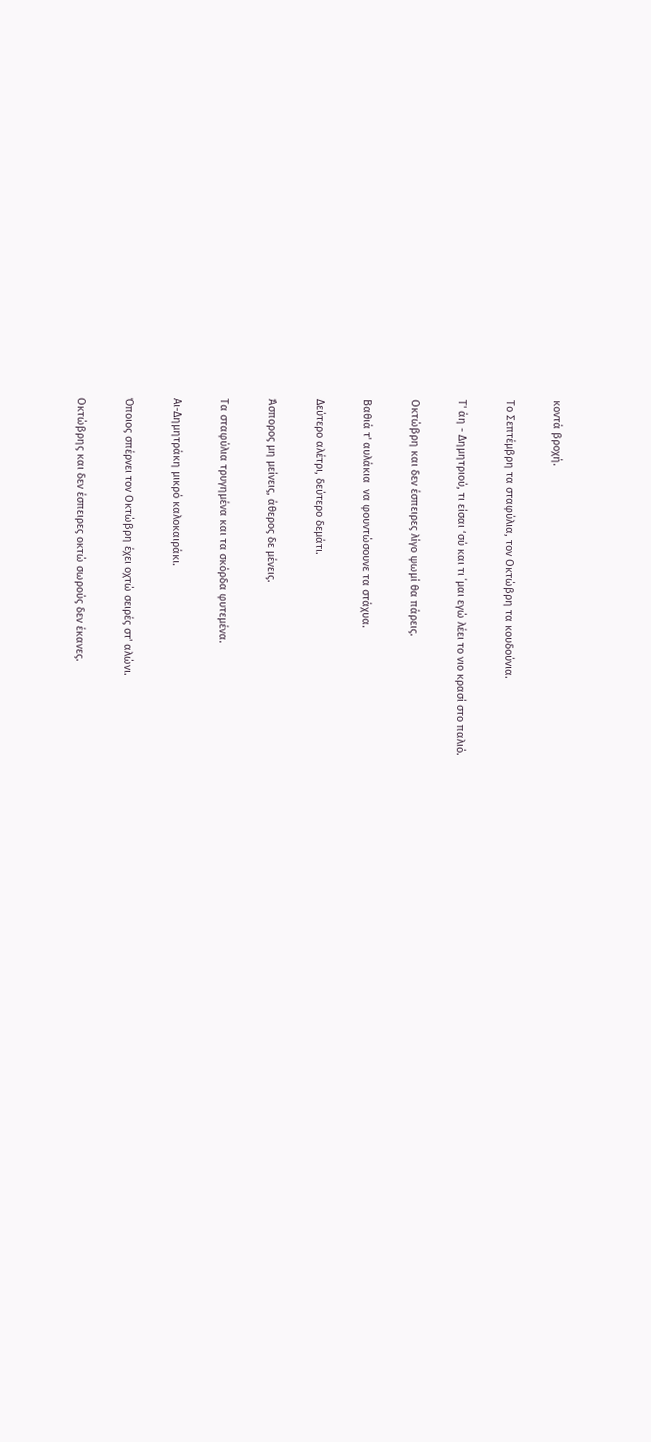κοντά βροχή.

Το Σεπτέμβρη τα σταφύλια, τον Οκτώβρη τα κουδούνια.

Τ' άη - Δημητριού, τι είσαι ‘σύ και τι ΄μαι εγώ λέει το νιο κρασί στο παλιό.

Οκτώβρη και δεν έσπειρες λίγο ψωμί θα πάρεις.

Βαθιά τ' αυλάκια  να φουντώσουνε τα στάχυα.

Δεύτερο αλέτρι, δεύτερο δεμάτι.

Άσπορος μη μείνεις, άθερος δε μένεις.

Τα σταφύλια τρυγημένα και τα σκόρδα φυτεμένα.

Αι-Δημητράκη μικρό καλοκαιράκι.

Όποιος σπέρνει τον Οκτώβρη έχει οχτώ σειρές στ' αλώνι.

Οκτώβρης και δεν έσπειρες οκτώ σωρούς δεν έκανες.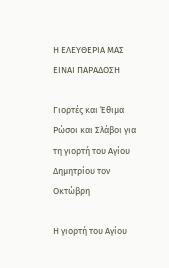Η ΕΛΕΥΘΕΡΙΑ ΜΑΣ ΕΙΝΑΙ ΠΑΡΑΔΟΣΗ

Γιορτές και Έθιμα Ρώσοι και Σλάβοι για τη γιορτή του Αγίου Δημητρίου τον Οκτώβρη

Η γιορτή του Αγίου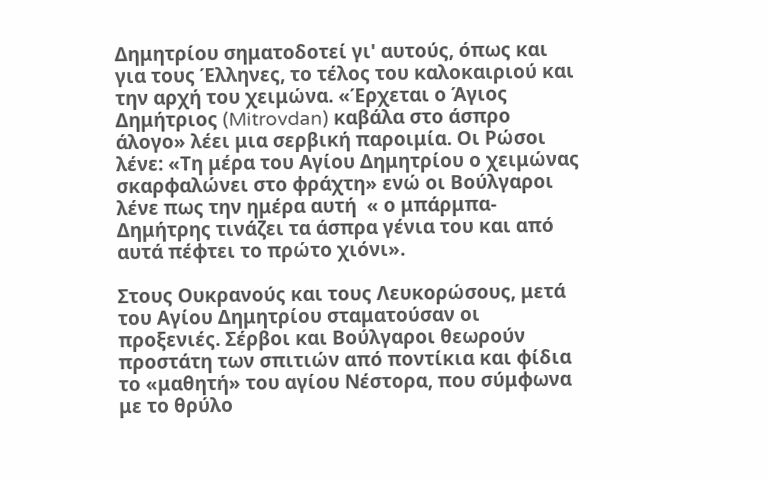Δημητρίου σηματοδοτεί γι' αυτούς, όπως και για τους Έλληνες, το τέλος του καλοκαιριού και την αρχή του χειμώνα. «Έρχεται ο Άγιος Δημήτριος (Mitrovdan) καβάλα στο άσπρο άλογο» λέει μια σερβική παροιμία. Οι Ρώσοι λένε: «Τη μέρα του Αγίου Δημητρίου ο χειμώνας σκαρφαλώνει στο φράχτη» ενώ οι Βούλγαροι λένε πως την ημέρα αυτή  « ο μπάρμπα-Δημήτρης τινάζει τα άσπρα γένια του και από αυτά πέφτει το πρώτο χιόνι».

Στους Ουκρανούς και τους Λευκορώσους, μετά του Αγίου Δημητρίου σταματούσαν οι προξενιές. Σέρβοι και Βούλγαροι θεωρούν προστάτη των σπιτιών από ποντίκια και φίδια το «μαθητή» του αγίου Νέστορα, που σύμφωνα με το θρύλο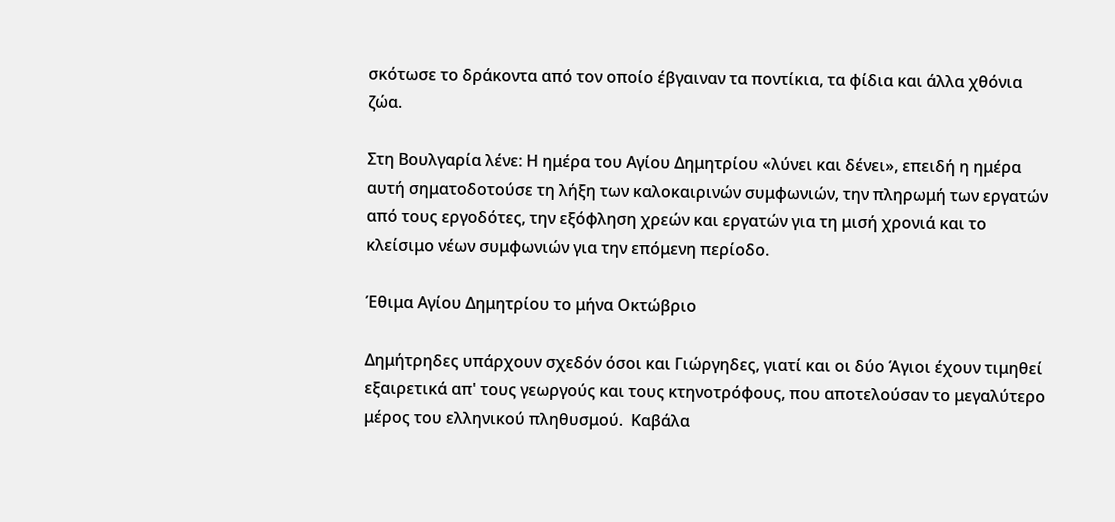σκότωσε το δράκοντα από τον οποίο έβγαιναν τα ποντίκια, τα φίδια και άλλα χθόνια ζώα.

Στη Βουλγαρία λένε: Η ημέρα του Αγίου Δημητρίου «λύνει και δένει», επειδή η ημέρα αυτή σηματοδοτούσε τη λήξη των καλοκαιρινών συμφωνιών, την πληρωμή των εργατών από τους εργοδότες, την εξόφληση χρεών και εργατών για τη μισή χρονιά και το κλείσιμο νέων συμφωνιών για την επόμενη περίοδο.

Έθιμα Αγίου Δημητρίου το μήνα Οκτώβριο

Δημήτρηδες υπάρχουν σχεδόν όσοι και Γιώργηδες, γιατί και οι δύο Άγιοι έχουν τιμηθεί εξαιρετικά απ' τους γεωργούς και τους κτηνοτρόφους, που αποτελούσαν το μεγαλύτερο μέρος του ελληνικού πληθυσμού.  Καβάλα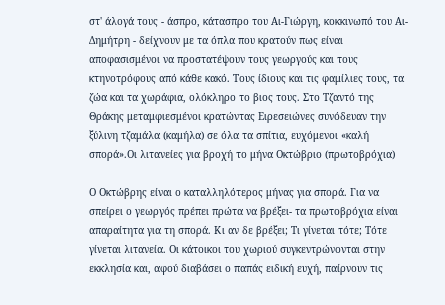στ' άλογά τους - άσπρο, κάτασπρο του Αι-Γιώργη, κοκκινωπό του Αι-Δημήτρη - δείχνουν με τα όπλα που κρατούν πως είναι αποφασισμένοι να προστατέψουν τους γεωργούς και τους κτηνοτρόφους από κάθε κακό. Τους ίδιους και τις φαμίλιες τους, τα ζώα και τα χωράφια, ολόκληρο το βιος τους. Στο Τζαντό της Θράκης μεταμφιεσμένοι κρατώντας Ειρεσειώνες συνόδευαν την ξύλινη τζαμάλα (καμήλα) σε όλα τα σπίτια, ευχόμενοι «καλή σπορά».Οι λιτανείες για βροχή το μήνα Οκτώβριο (πρωτοβρόχια)

Ο Οκτώβρης είναι ο καταλληλότερος μήνας για σπορά. Για να σπείρει ο γεωργός πρέπει πρώτα να βρέξει- τα πρωτοβρόχια είναι απαραίτητα για τη σπορά. Κι αν δε βρέξει; Τι γίνεται τότε; Τότε γίνεται λιτανεία. Οι κάτοικοι του χωριού συγκεντρώνονται στην εκκλησία και, αφού διαβάσει ο παπάς ειδική ευχή, παίρνουν τις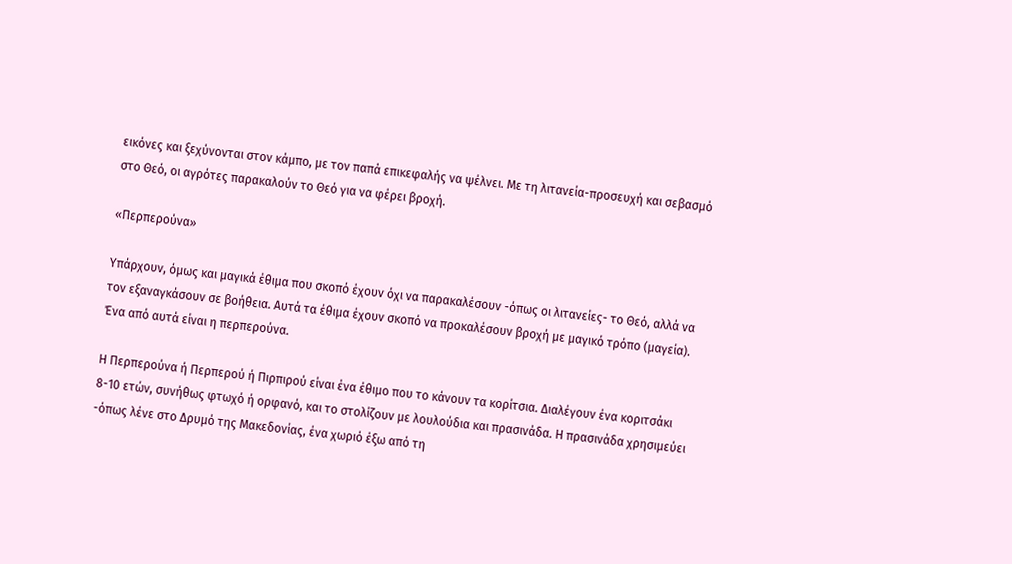εικόνες και ξεχύνονται στον κάμπο, με τον παπά επικεφαλής να ψέλνει. Με τη λιτανεία-προσευχή και σεβασμό στο Θεό, οι αγρότες παρακαλούν το Θεό για να φέρει βροχή.

«Περπερούνα»

Υπάρχουν, όμως και μαγικά έθιμα που σκοπό έχουν όχι να παρακαλέσουν -όπως οι λιτανείες- το Θεό, αλλά να τον εξαναγκάσουν σε βοήθεια. Αυτά τα έθιμα έχουν σκοπό να προκαλέσουν βροχή με μαγικό τρόπο (μαγεία). Ένα από αυτά είναι η περπερούνα.

Η Περπερούνα ή Περπερού ή Πιρπιρού είναι ένα έθιμο που το κάνουν τα κορίτσια. Διαλέγουν ένα κοριτσάκι 8-10 ετών, συνήθως φτωχό ή ορφανό, και το στολίζουν με λουλούδια και πρασινάδα. Η πρασινάδα χρησιμεύει -όπως λένε στο Δρυμό της Μακεδονίας, ένα χωριό έξω από τη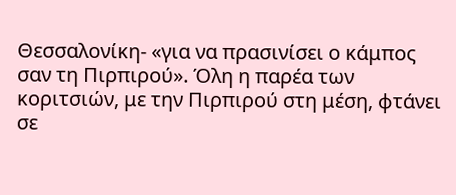Θεσσαλονίκη- «για να πρασινίσει ο κάμπος σαν τη Πιρπιρού». Όλη η παρέα των κοριτσιών, με την Πιρπιρού στη μέση, φτάνει σε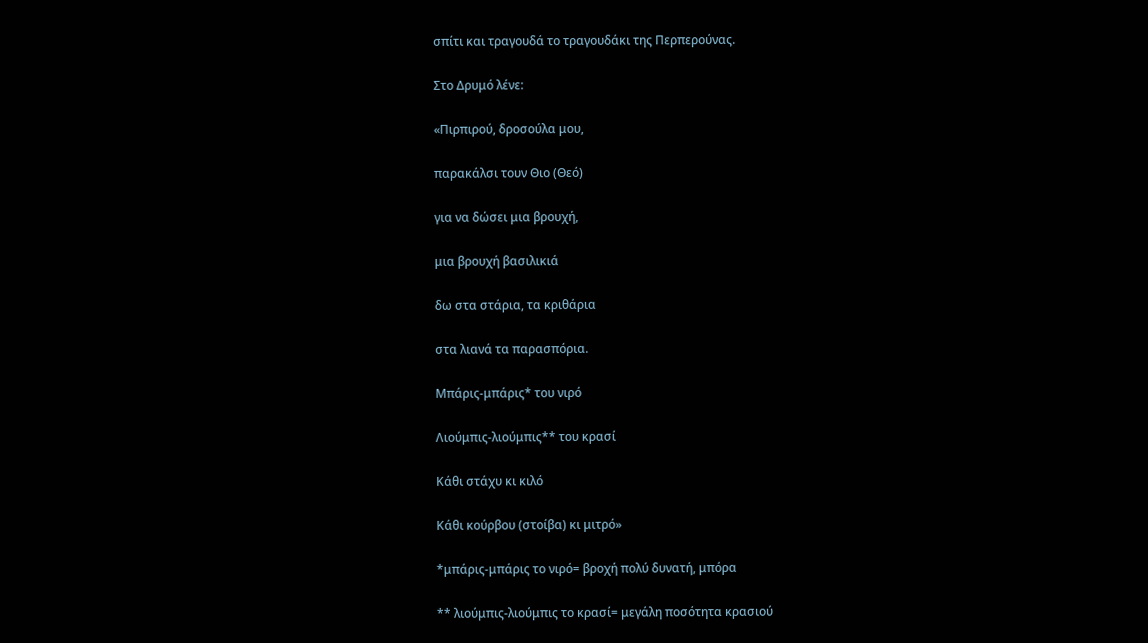σπίτι και τραγουδά το τραγουδάκι της Περπερούνας.

Στο Δρυμό λένε:

«Πιρπιρού, δροσούλα μου,

παρακάλσι τουν Θιο (Θεό)

για να δώσει μια βρουχή,

μια βρουχή βασιλικιά

δω στα στάρια, τα κριθάρια

στα λιανά τα παρασπόρια.

Μπάρις-μπάρις* του νιρό

Λιούμπις-λιούμπις** του κρασί

Κάθι στάχυ κι κιλό

Κάθι κούρβου (στοίβα) κι μιτρό»

*μπάρις-μπάρις το νιρό= βροχή πολύ δυνατή, μπόρα

** λιούμπις-λιούμπις το κρασί= μεγάλη ποσότητα κρασιού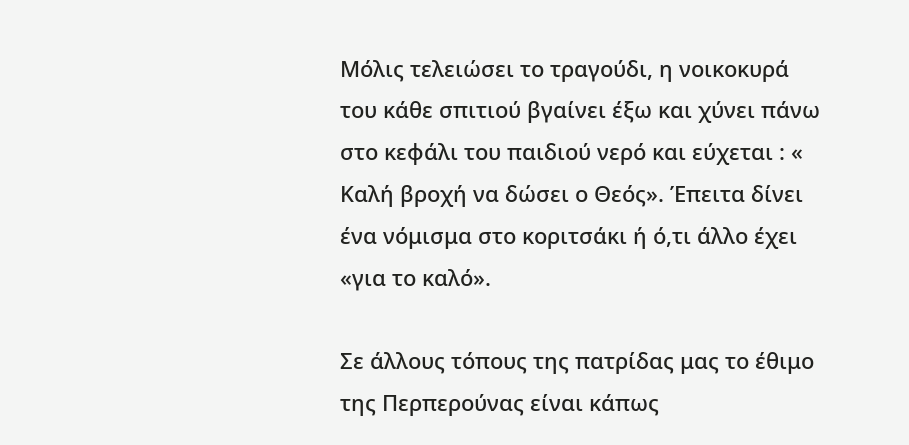Μόλις τελειώσει το τραγούδι, η νοικοκυρά του κάθε σπιτιού βγαίνει έξω και χύνει πάνω στο κεφάλι του παιδιού νερό και εύχεται : « Καλή βροχή να δώσει ο Θεός». Έπειτα δίνει ένα νόμισμα στο κοριτσάκι ή ό,τι άλλο έχει «για το καλό».

Σε άλλους τόπους της πατρίδας μας το έθιμο της Περπερούνας είναι κάπως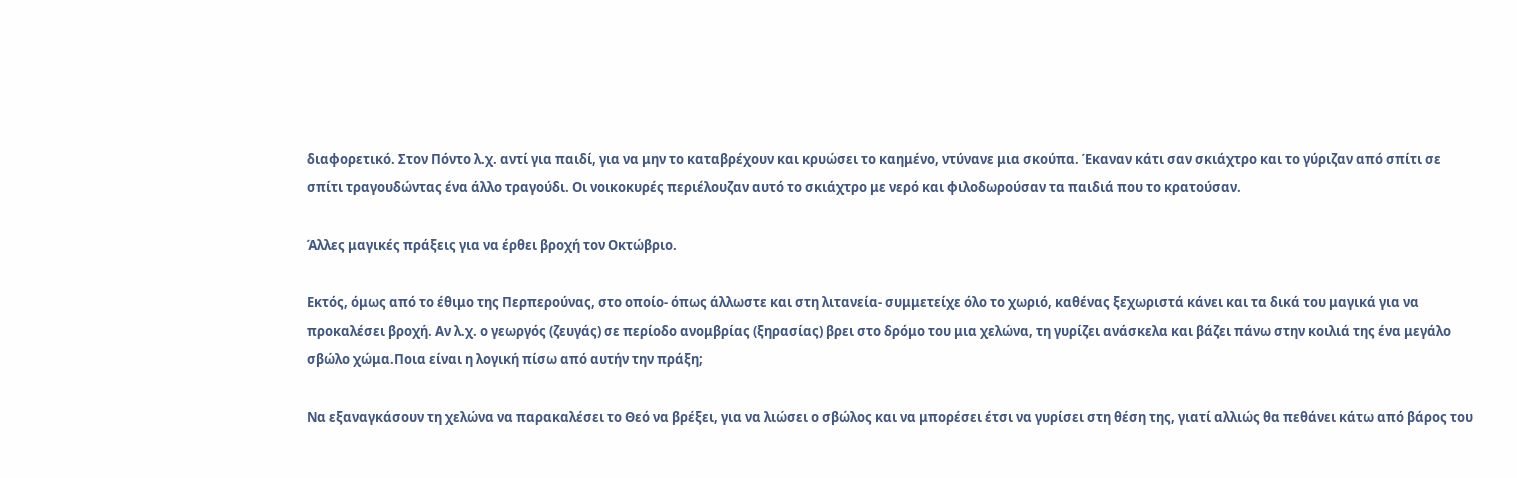διαφορετικό. Στον Πόντο λ.χ. αντί για παιδί, για να μην το καταβρέχουν και κρυώσει το καημένο, ντύνανε μια σκούπα. Έκαναν κάτι σαν σκιάχτρο και το γύριζαν από σπίτι σε σπίτι τραγουδώντας ένα άλλο τραγούδι. Οι νοικοκυρές περιέλουζαν αυτό το σκιάχτρο με νερό και φιλοδωρούσαν τα παιδιά που το κρατούσαν.

Άλλες μαγικές πράξεις για να έρθει βροχή τον Οκτώβριο.

Εκτός, όμως από το έθιμο της Περπερούνας, στο οποίο- όπως άλλωστε και στη λιτανεία- συμμετείχε όλο το χωριό, καθένας ξεχωριστά κάνει και τα δικά του μαγικά για να προκαλέσει βροχή. Αν λ.χ. ο γεωργός (ζευγάς) σε περίοδο ανομβρίας (ξηρασίας) βρει στο δρόμο του μια χελώνα, τη γυρίζει ανάσκελα και βάζει πάνω στην κοιλιά της ένα μεγάλο σβώλο χώμα.Ποια είναι η λογική πίσω από αυτήν την πράξη;

Να εξαναγκάσουν τη χελώνα να παρακαλέσει το Θεό να βρέξει, για να λιώσει ο σβώλος και να μπορέσει έτσι να γυρίσει στη θέση της, γιατί αλλιώς θα πεθάνει κάτω από βάρος του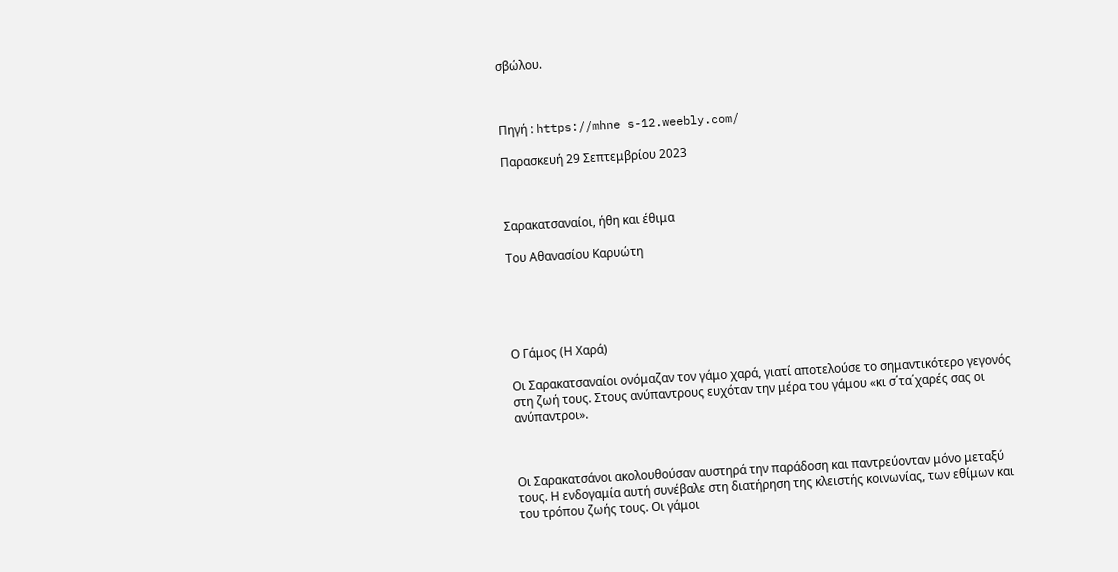σβώλου.



Πηγή : https://mhne s-12.weebly.com/

Παρασκευή 29 Σεπτεμβρίου 2023



Σαρακατσαναίοι, ήθη και έθιμα

Του Αθανασίου Καρυώτη





Ο Γάμος (Η Χαρά)

Οι Σαρακατσαναίοι ονόμαζαν τον γάμο χαρά, γιατί αποτελούσε το σημαντικότερο γεγονός στη ζωή τους. Στους ανύπαντρους ευχόταν την μέρα του γάμου «κι σ΄τα΄χαρές σας οι ανύπαντροι».



Οι Σαρακατσάνοι ακολουθούσαν αυστηρά την παράδοση και παντρεύονταν μόνο μεταξύ τους. Η ενδογαμία αυτή συνέβαλε στη διατήρηση της κλειστής κοινωνίας, των εθίμων και του τρόπου ζωής τους. Οι γάμοι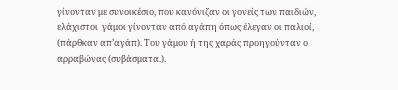γίνονταν με συνοικέσιο, που κανόνιζαν οι γονείς των παιδιών, ελάχιστοι  γάμοι γίνονταν από αγάπη όπως έλεγαν οι παλιοί, (πάρθκαν απ’αγάπ). Του γάμου ή της χαράς προηγούνταν ο αρραβώνας (συβάσματα.).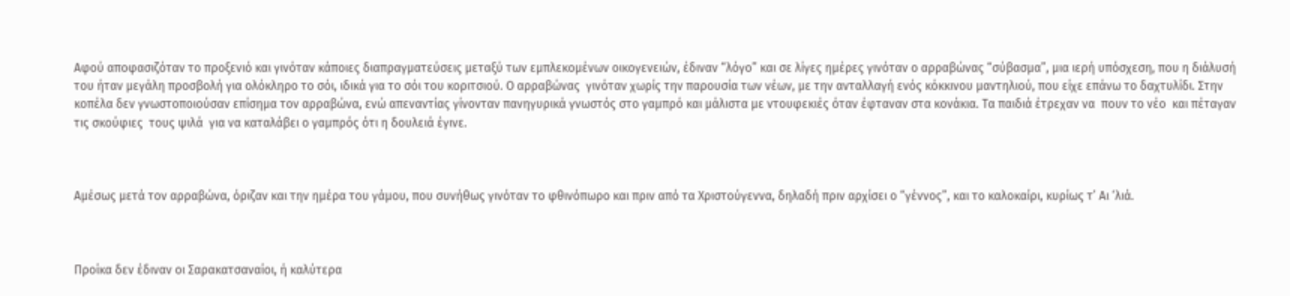Αφού αποφασιζόταν το προξενιό και γινόταν κάποιες διαπραγματεύσεις μεταξύ των εμπλεκομένων οικογενειών, έδιναν “λόγο” και σε λίγες ημέρες γινόταν ο αρραβώνας “σύβασμα”, μια ιερή υπόσχεση, που η διάλυσή του ήταν μεγάλη προσβολή για ολόκληρο το σόι, ιδικά για το σόι του κοριτσιού. Ο αρραβώνας  γινόταν χωρίς την παρουσία των νέων, με την ανταλλαγή ενός κόκκινου μαντηλιού, που είχε επάνω το δαχτυλίδι. Στην κοπέλα δεν γνωστοποιούσαν επίσημα τον αρραβώνα, ενώ απεναντίας γίνονταν πανηγυρικά γνωστός στο γαμπρό και μάλιστα με ντουφεκιές όταν έφταναν στα κονάκια. Τα παιδιά έτρεχαν να  πουν το νέο  και πέταγαν τις σκούφιες  τους ψιλά  για να καταλάβει ο γαμπρός ότι η δουλειά έγινε.



Αμέσως μετά τον αρραβώνα, όριζαν και την ημέρα του γάμου, που συνήθως γινόταν το φθινόπωρο και πριν από τα Χριστούγεννα, δηλαδή πριν αρχίσει ο “γέννος”, και το καλοκαίρι, κυρίως τ’ Αι ‘λιά.



Προίκα δεν έδιναν οι Σαρακατσαναίοι, ή καλύτερα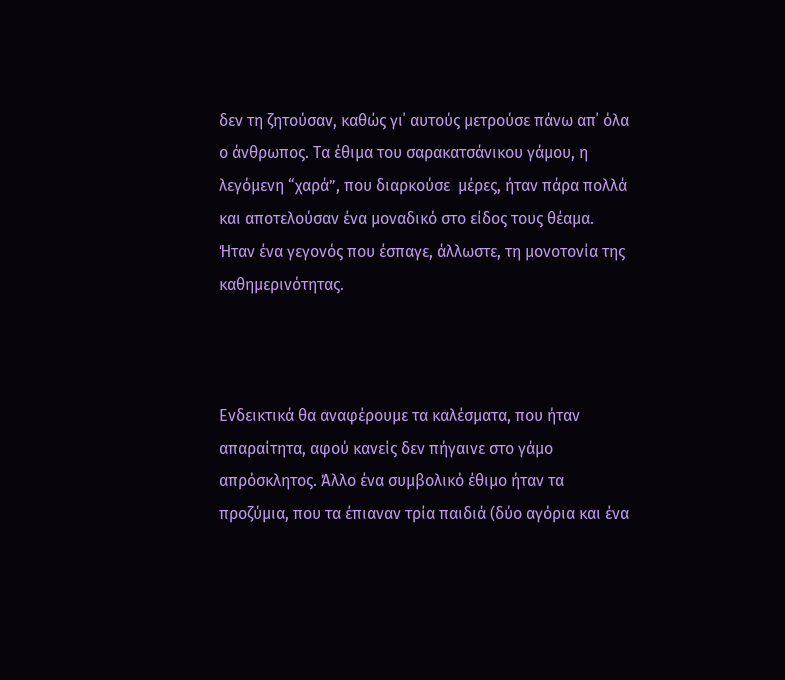δεν τη ζητούσαν, καθώς γι΄ αυτούς μετρούσε πάνω απ΄ όλα ο άνθρωπος. Τα έθιμα του σαρακατσάνικου γάμου, η λεγόμενη “χαρά”, που διαρκούσε  μέρες, ήταν πάρα πολλά και αποτελούσαν ένα μοναδικό στο είδος τους θέαμα. Ήταν ένα γεγονός που έσπαγε, άλλωστε, τη μονοτονία της καθημερινότητας.



Ενδεικτικά θα αναφέρουμε τα καλέσματα, που ήταν απαραίτητα, αφού κανείς δεν πήγαινε στο γάμο απρόσκλητος. Άλλο ένα συμβολικό έθιμο ήταν τα προζύμια, που τα έπιαναν τρία παιδιά (δύο αγόρια και ένα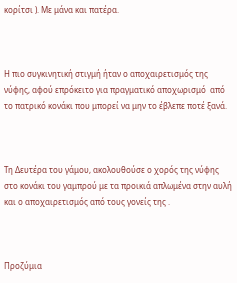κορίτσι ). Με μάνα και πατέρα.



Η πιο συγκινητική στιγμή ήταν ο αποχαιρετισμός της νύφης, αφού επρόκειτο για πραγματικό αποχωρισμό  από το πατρικό κονάκι που μπορεί να μην το έβλεπε ποτέ ξανά.



Τη Δευτέρα του γάμου, ακολουθούσε ο χορός της νύφης στο κονάκι του γαμπρού με τα προικιά απλωμένα στην αυλή και ο αποχαιρετισμός από τους γονείς της .



Προζύμια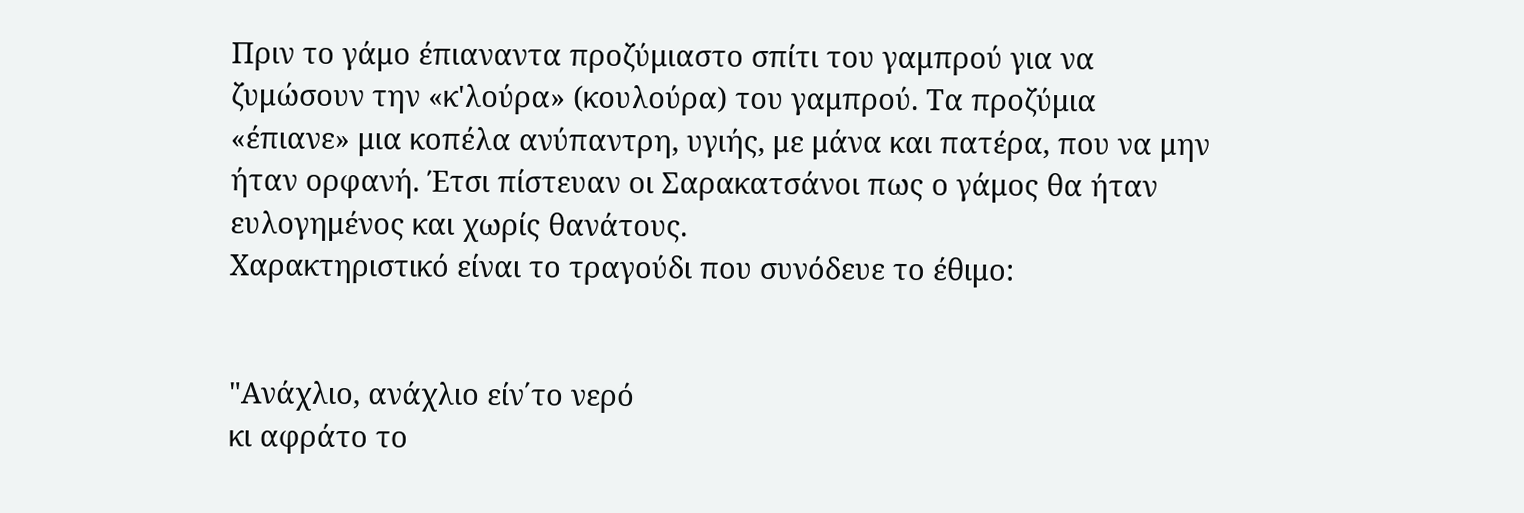Πριν το γάμο έπιαναντα προζύμιαστο σπίτι του γαμπρού για να ζυμώσουν την «κ'λούρα» (κουλούρα) του γαμπρού. Τα προζύμια «έπιανε» μια κοπέλα ανύπαντρη, υγιής, με μάνα και πατέρα, που να μην ήταν ορφανή. Έτσι πίστευαν οι Σαρακατσάνοι πως ο γάμος θα ήταν ευλογημένος και χωρίς θανάτους.
Χαρακτηριστικό είναι το τραγούδι που συνόδευε το έθιμο:


"Ανάχλιο, ανάχλιο είν΄το νερό
κι αφράτο το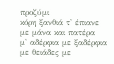προζύμι
κόρη ξανθιά τ' έπιανε
με μάνα και πατέρα
μ' αδέρφια με ξαδέρφια
με θειάδες με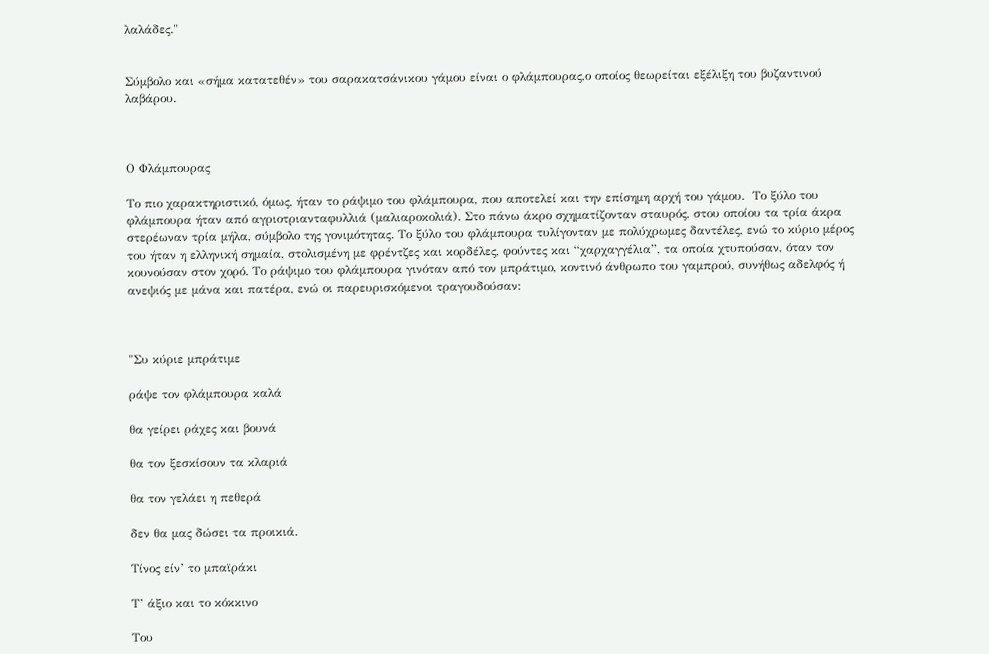λαλάδες."


Σύμβολο και «σήμα κατατεθέν» του σαρακατσάνικου γάμου είναι ο φλάμπουρας,ο οποίος θεωρείται εξέλιξη του βυζαντινού λαβάρου.



Ο Φλάμπουρας

Το πιο χαρακτηριστικό, όμως, ήταν το ράψιμο του φλάμπουρα, που αποτελεί και την επίσημη αρχή του γάμου.  Το ξύλο του φλάμπουρα ήταν από αγριοτριανταφυλλιά (μαλιαροκολιά). Στο πάνω άκρο σχηματίζονταν σταυρός, στου οποίου τα τρία άκρα στερέωναν τρία μήλα, σύμβολο της γονιμότητας. Το ξύλο του φλάμπουρα τυλίγονταν με πολύχρωμες δαντέλες, ενώ το κύριο μέρος του ήταν η ελληνική σημαία, στολισμένη με φρέντζες και κορδέλες, φούντες και “χαρχαγγέλια”, τα οποία χτυπούσαν, όταν τον κουνούσαν στον χορό. Το ράψιμο του φλάμπουρα γινόταν από τον μπράτιμο, κοντινό άνθρωπο του γαμπρού, συνήθως αδελφός ή ανεψιός με μάνα και πατέρα, ενώ οι παρευρισκόμενοι τραγουδούσαν:



"Συ κύριε μπράτιμε

ράψε τον φλάμπουρα καλά

θα γείρει ράχες και βουνά

θα τον ξεσκίσουν τα κλαριά

θα τον γελάει η πεθερά

δεν θα μας δώσει τα προικιά.

Τίνος είν’ το μπαϊράκι

Τ’ άξιο και το κόκκινο

Του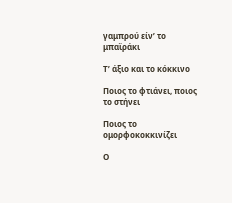γαμπρού είν’ το μπαϊράκι

Τ’ άξιο και το κόκκινο

Ποιος το φτιάνει, ποιος το στήνει

Ποιος το ομορφοκοκκινίζει

Ο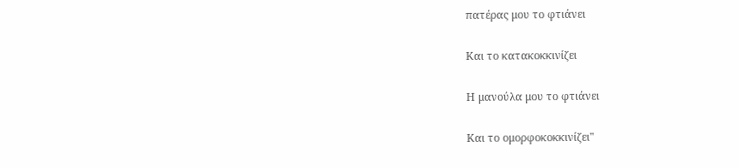πατέρας μου το φτιάνει

Και το κατακοκκινίζει

Η μανούλα μου το φτιάνει

Και το ομορφοκοκκινίζει"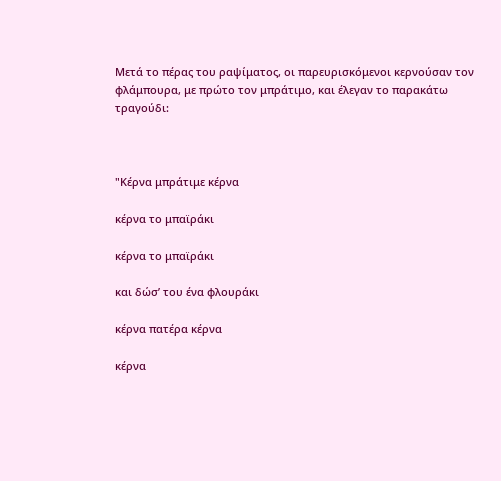Μετά το πέρας του ραψίματος, οι παρευρισκόμενοι κερνούσαν τον φλάμπουρα, με πρώτο τον μπράτιμο, και έλεγαν το παρακάτω τραγούδι:



"Κέρνα μπράτιμε κέρνα

κέρνα το μπαϊράκι

κέρνα το μπαϊράκι

και δώσ’ του ένα φλουράκι

κέρνα πατέρα κέρνα

κέρνα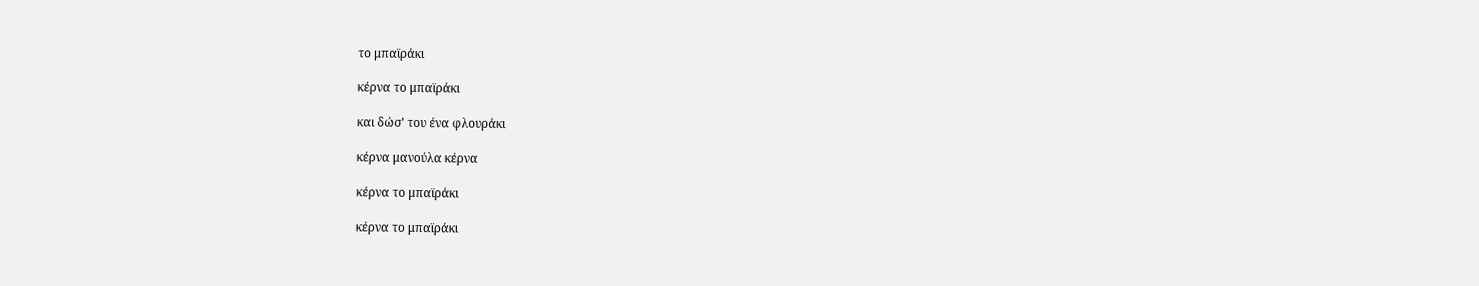το μπαϊράκι

κέρνα το μπαϊράκι

και δώσ’ του ένα φλουράκι

κέρνα μανούλα κέρνα

κέρνα το μπαϊράκι

κέρνα το μπαϊράκι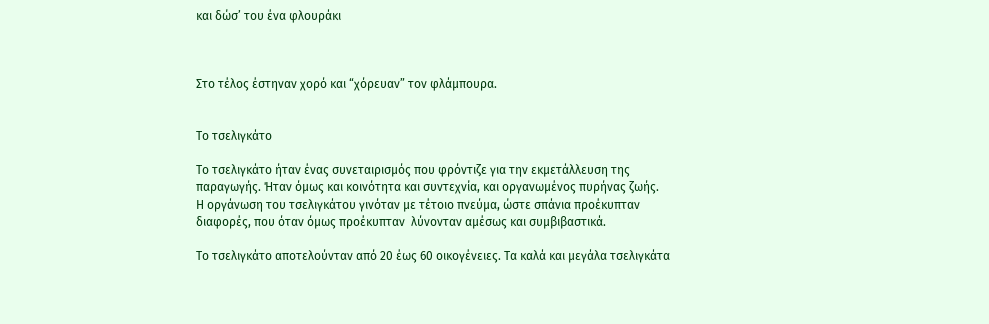και δώσ’ του ένα φλουράκι



Στο τέλος έστηναν χορό και “χόρευαν” τον φλάμπουρα.


Το τσελιγκάτο

Το τσελιγκάτο ήταν ένας συνεταιρισμός που φρόντιζε για την εκμετάλλευση της παραγωγής. Ήταν όμως και κοινότητα και συντεχνία, και οργανωμένος πυρήνας ζωής.
Η οργάνωση του τσελιγκάτου γινόταν με τέτοιο πνεύμα, ώστε σπάνια προέκυπταν διαφορές, που όταν όμως προέκυπταν  λύνονταν αμέσως και συμβιβαστικά.

Το τσελιγκάτο αποτελούνταν από 20 έως 60 οικογένειες. Τα καλά και μεγάλα τσελιγκάτα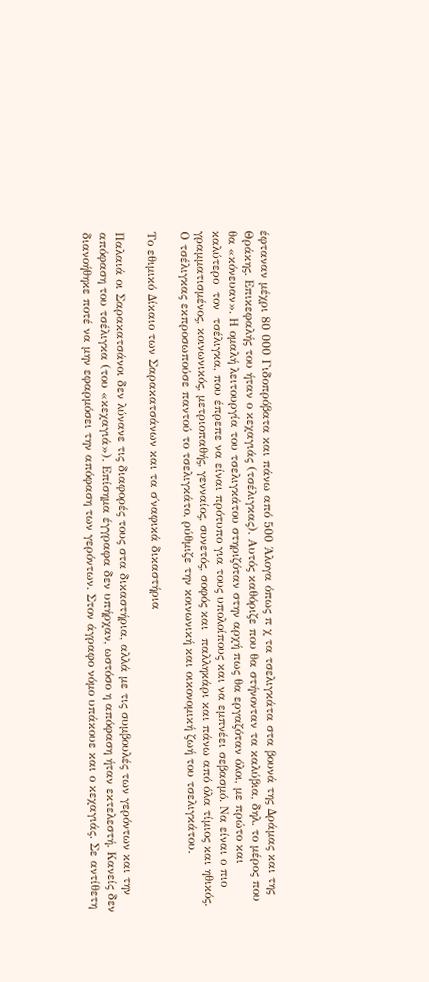έφταναν μέχρι 80 000 Γιδοπρόβατα και πάνω από 500 Άλογα όπως π χ τα τσελιγκάτα στα βουνά της Δράμας και της Θράκης. Επικεφαλής του ήταν ο κεχαγιάς (τσέλιγκας). Αυτός καθόριζε που θα στήνονταν τα καλύβια, δηλ. το μέρος που θα «κόνευαν». Η ομαλή λειτουργία του τσελιγκάτου στηριζόταν στην αρχή πως θα εργαζόταν όλοι, με πρώτο και καλύτερο  τον  τσέλιγκα, που έπρεπε να είναι πρότυπο για τους υπολοίπους και να εμπνέει σεβασμό. Να είναι ο πιο γραμματισμένος, κοινωνικός, μετριοπαθής, γενναίος, συνετός, σοφός και  παλληκάρι και πάνω από όλα τίμιος και ηθικός. Ο τσέλιγκας εκπροσωπούσε παντού το τσελιγκάτο, ρύθμιζε την κοινωνική και οικονομική ζωή του τσελιγκάτου.

Το εθιμικό Δίκαιο των Σαρακατσάνων και τα σ΄ναφικά δικαστήρια

Παλαιά οι Σαρακατσάνοι δεν λύνανε τις διαφορές τους στα δικαστήρια, αλλά με τις συμβουλές των γερόντων και την απόφαση του τσέλιγκα (του «κεχαγιά»). Επίσημα έγγραφα δεν υπήρχαν, ωστόσο η απόφαση ήταν εκτελεστή. Κανείς δεν διανοήθηκε ποτέ να μην εφαρμόσει την απόφαση των γερόντων. Στον άγραφο νόμο υπάκουε και ο κεχαγιάς. Σε αντίθετη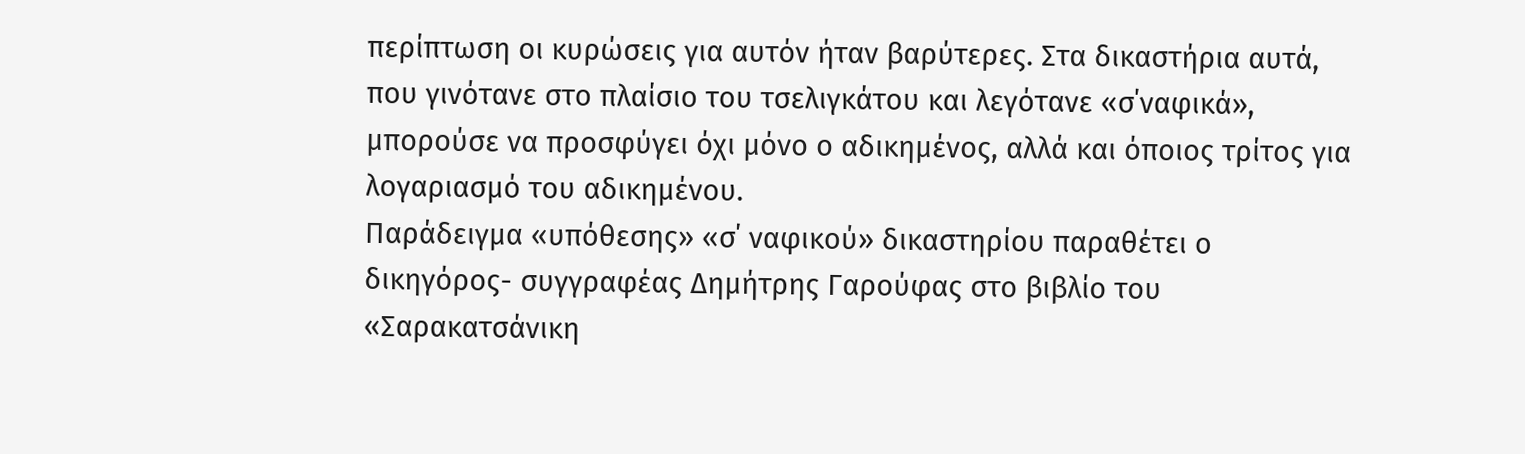περίπτωση οι κυρώσεις για αυτόν ήταν βαρύτερες. Στα δικαστήρια αυτά, που γινότανε στο πλαίσιο του τσελιγκάτου και λεγότανε «σ΄ναφικά», μπορούσε να προσφύγει όχι μόνο ο αδικημένος, αλλά και όποιος τρίτος για λογαριασμό του αδικημένου.
Παράδειγμα «υπόθεσης» «σ΄ ναφικού» δικαστηρίου παραθέτει ο δικηγόρος- συγγραφέας Δημήτρης Γαρούφας στο βιβλίο του «Σαρακατσάνικη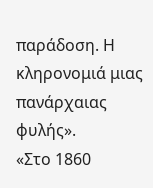παράδοση. Η κληρονομιά μιας πανάρχαιας φυλής».
«Στο 1860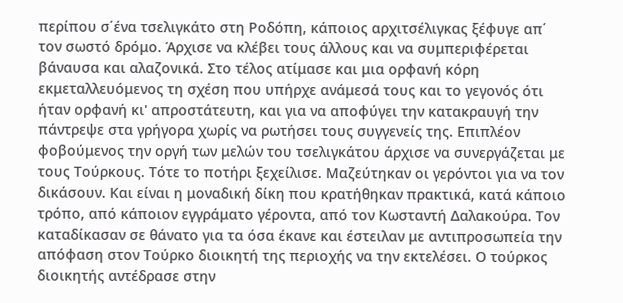περίπου σ΄ένα τσελιγκάτο στη Ροδόπη, κάποιος αρχιτσέλιγκας ξέφυγε απ΄ τον σωστό δρόμο. Άρχισε να κλέβει τους άλλους και να συμπεριφέρεται βάναυσα και αλαζονικά. Στο τέλος ατίμασε και μια ορφανή κόρη εκμεταλλευόμενος τη σχέση που υπήρχε ανάμεσά τους και το γεγονός ότι ήταν ορφανή κι' απροστάτευτη, και για να αποφύγει την κατακραυγή την πάντρεψε στα γρήγορα χωρίς να ρωτήσει τους συγγενείς της. Επιπλέον φοβούμενος την οργή των μελών του τσελιγκάτου άρχισε να συνεργάζεται με τους Τούρκους. Τότε το ποτήρι ξεχείλισε. Μαζεύτηκαν οι γερόντοι για να τον δικάσουν. Και είναι η μοναδική δίκη που κρατήθηκαν πρακτικά, κατά κάποιο τρόπο, από κάποιον εγγράματο γέροντα, από τον Κωσταντή Δαλακούρα. Τον καταδίκασαν σε θάνατο για τα όσα έκανε και έστειλαν με αντιπροσωπεία την απόφαση στον Τούρκο διοικητή της περιοχής να την εκτελέσει. Ο τούρκος διοικητής αντέδρασε στην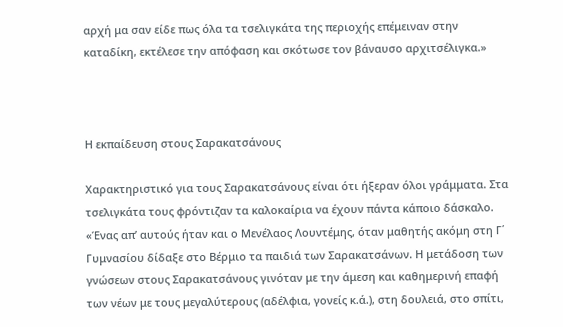αρχή μα σαν είδε πως όλα τα τσελιγκάτα της περιοχής επέμειναν στην καταδίκη, εκτέλεσε την απόφαση και σκότωσε τον βάναυσο αρχιτσέλιγκα.»



Η εκπαίδευση στους Σαρακατσάνους

Χαρακτηριστικό για τους Σαρακατσάνους είναι ότι ήξεραν όλοι γράμματα. Στα τσελιγκάτα τους φρόντιζαν τα καλοκαίρια να έχουν πάντα κάποιο δάσκαλο. «Ένας απ’ αυτούς ήταν και ο Μενέλαος Λουντέμης, όταν μαθητής ακόμη στη Γ΄ Γυμνασίου δίδαξε στο Βέρμιο τα παιδιά των Σαρακατσάνων. Η μετάδοση των γνώσεων στους Σαρακατσάνους γινόταν με την άμεση και καθημερινή επαφή των νέων με τους μεγαλύτερους (αδέλφια, γονείς κ.ά.), στη δουλειά, στο σπίτι,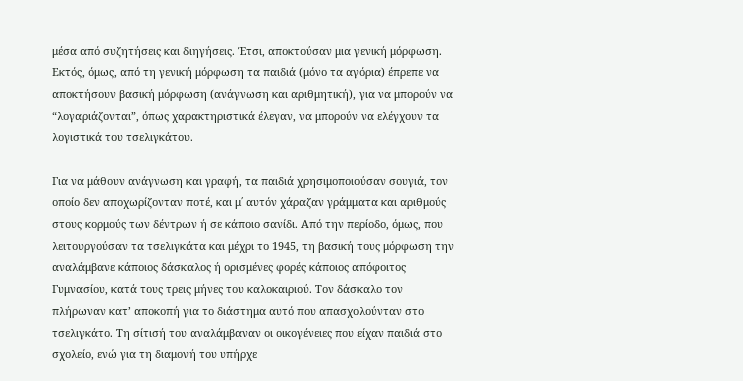μέσα από συζητήσεις και διηγήσεις. Έτσι, αποκτούσαν μια γενική μόρφωση. Εκτός, όμως, από τη γενική μόρφωση τα παιδιά (μόνο τα αγόρια) έπρεπε να αποκτήσουν βασική μόρφωση (ανάγνωση και αριθμητική), για να μπορούν να “λογαριάζονται”, όπως χαρακτηριστικά έλεγαν, να μπορούν να ελέγχουν τα λογιστικά του τσελιγκάτου.

Για να μάθουν ανάγνωση και γραφή, τα παιδιά χρησιμοποιούσαν σουγιά, τον οποίο δεν αποχωρίζονταν ποτέ, και μ΄ αυτόν χάραζαν γράμματα και αριθμούς στους κορμούς των δέντρων ή σε κάποιο σανίδι. Από την περίοδο, όμως, που λειτουργούσαν τα τσελιγκάτα και μέχρι το 1945, τη βασική τους μόρφωση την αναλάμβανε κάποιος δάσκαλος ή ορισμένες φορές κάποιος απόφοιτος Γυμνασίου, κατά τους τρεις μήνες του καλοκαιριού. Τον δάσκαλο τον πλήρωναν κατ’ αποκοπή για το διάστημα αυτό που απασχολούνταν στο τσελιγκάτο. Τη σίτισή του αναλάμβαναν οι οικογένειες που είχαν παιδιά στο σχολείο, ενώ για τη διαμονή του υπήρχε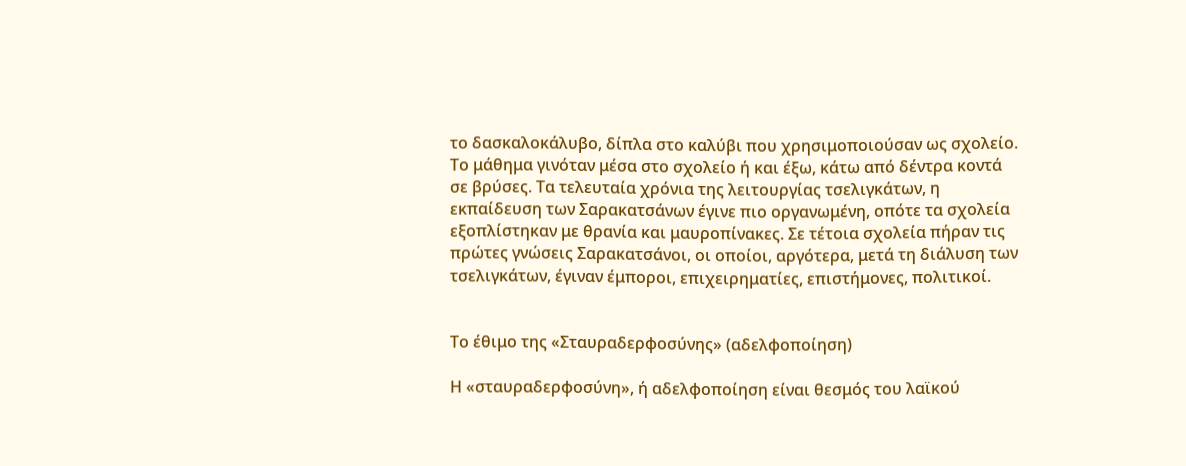το δασκαλοκάλυβο, δίπλα στο καλύβι που χρησιμοποιούσαν ως σχολείο. Το μάθημα γινόταν μέσα στο σχολείο ή και έξω, κάτω από δέντρα κοντά σε βρύσες. Τα τελευταία χρόνια της λειτουργίας τσελιγκάτων, η εκπαίδευση των Σαρακατσάνων έγινε πιο οργανωμένη, οπότε τα σχολεία εξοπλίστηκαν με θρανία και μαυροπίνακες. Σε τέτοια σχολεία πήραν τις πρώτες γνώσεις Σαρακατσάνοι, οι οποίοι, αργότερα, μετά τη διάλυση των τσελιγκάτων, έγιναν έμποροι, επιχειρηματίες, επιστήμονες, πολιτικοί.


Το έθιμο της «Σταυραδερφοσύνης» (αδελφοποίηση)

Η «σταυραδερφοσύνη», ή αδελφοποίηση είναι θεσμός του λαϊκού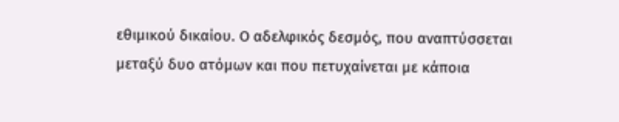εθιμικού δικαίου. Ο αδελφικός δεσμός, που αναπτύσσεται μεταξύ δυο ατόμων και που πετυχαίνεται με κάποια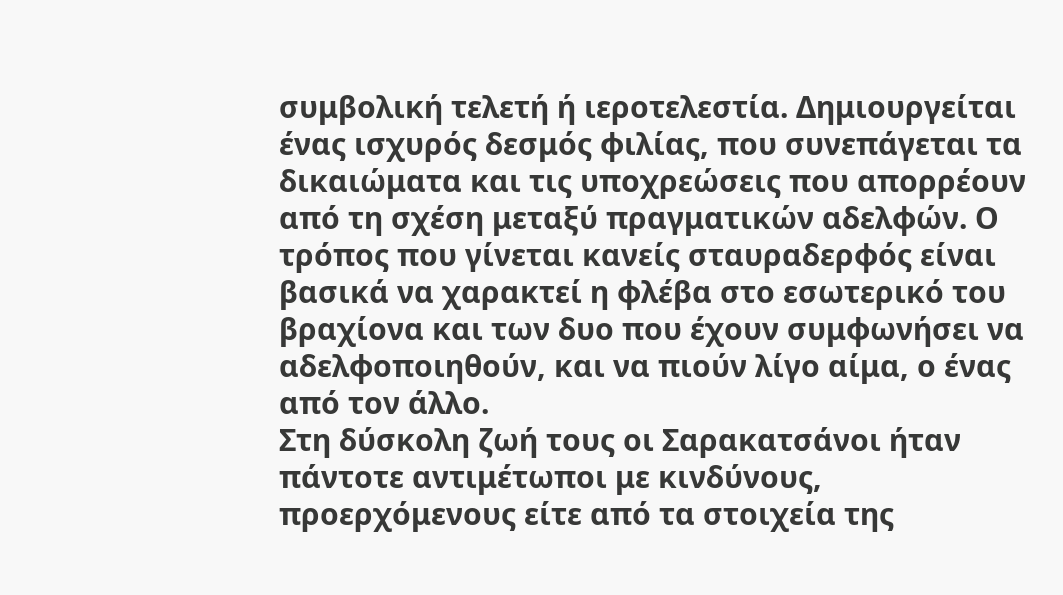συμβολική τελετή ή ιεροτελεστία. Δημιουργείται ένας ισχυρός δεσμός φιλίας, που συνεπάγεται τα δικαιώματα και τις υποχρεώσεις που απορρέουν από τη σχέση μεταξύ πραγματικών αδελφών. Ο τρόπος που γίνεται κανείς σταυραδερφός είναι βασικά να χαρακτεί η φλέβα στο εσωτερικό του βραχίονα και των δυο που έχουν συμφωνήσει να αδελφοποιηθούν, και να πιούν λίγο αίμα, ο ένας από τον άλλο.
Στη δύσκολη ζωή τους οι Σαρακατσάνοι ήταν πάντοτε αντιμέτωποι με κινδύνους, προερχόμενους είτε από τα στοιχεία της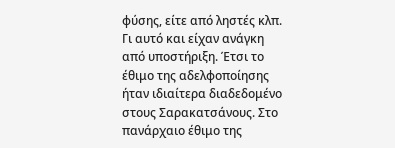φύσης, είτε από ληστές κλπ. Γι αυτό και είχαν ανάγκη από υποστήριξη. Έτσι το έθιμο της αδελφοποίησης ήταν ιδιαίτερα διαδεδομένο στους Σαρακατσάνους. Στο πανάρχαιο έθιμο της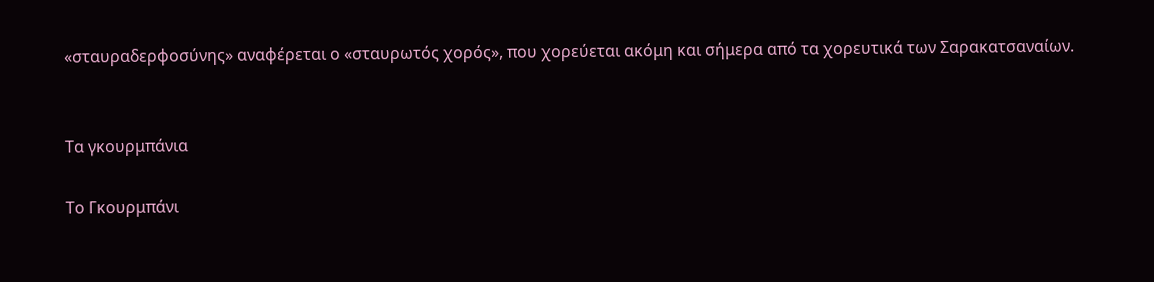«σταυραδερφοσύνης» αναφέρεται ο «σταυρωτός χορός», που χορεύεται ακόμη και σήμερα από τα χορευτικά των Σαρακατσαναίων.


Τα γκουρμπάνια

Το Γκουρμπάνι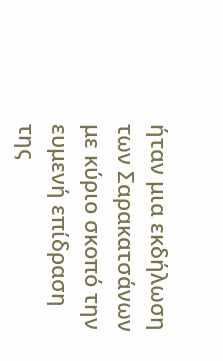ήταν μια εκδήλωση των Σαρακατσάνων με κύριο σκοπό την ευμενή επίδραση της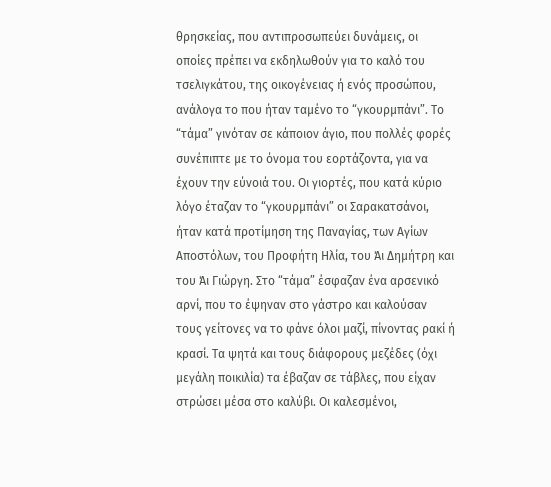θρησκείας, που αντιπροσωπεύει δυνάμεις, οι οποίες πρέπει να εκδηλωθούν για το καλό του τσελιγκάτου, της οικογένειας ή ενός προσώπου, ανάλογα το που ήταν ταμένο το “γκουρμπάνι”. Το “τάμα” γινόταν σε κάποιον άγιο, που πολλές φορές συνέπιπτε με το όνομα του εορτάζοντα, για να έχουν την εύνοιά του. Οι γιορτές, που κατά κύριο λόγο έταζαν το “γκουρμπάνι” οι Σαρακατσάνοι, ήταν κατά προτίμηση της Παναγίας, των Αγίων Αποστόλων, του Προφήτη Ηλία, του Άι Δημήτρη και του Άι Γιώργη. Στο “τάμα” έσφαζαν ένα αρσενικό αρνί, που το έψηναν στο γάστρο και καλούσαν τους γείτονες να το φάνε όλοι μαζί, πίνοντας ρακί ή κρασί. Τα ψητά και τους διάφορους μεζέδες (όχι μεγάλη ποικιλία) τα έβαζαν σε τάβλες, που είχαν στρώσει μέσα στο καλύβι. Οι καλεσμένοι,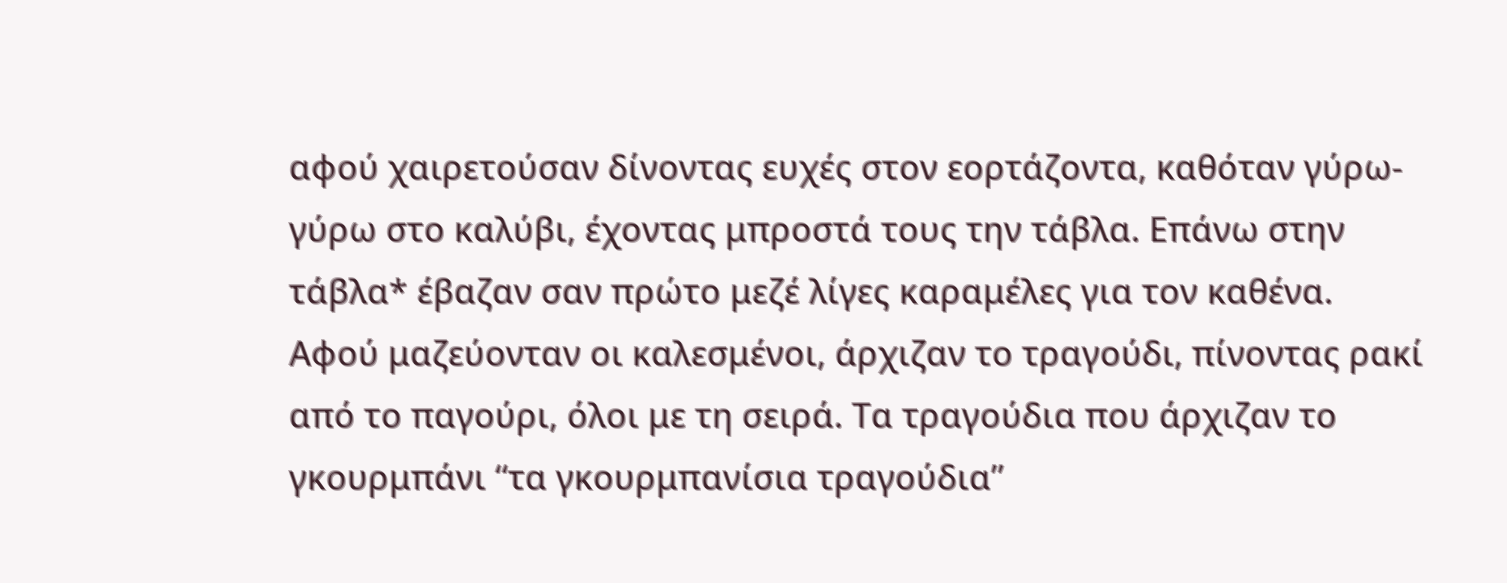αφού χαιρετούσαν δίνοντας ευχές στον εορτάζοντα, καθόταν γύρω-γύρω στο καλύβι, έχοντας μπροστά τους την τάβλα. Επάνω στην τάβλα* έβαζαν σαν πρώτο μεζέ λίγες καραμέλες για τον καθένα. Αφού μαζεύονταν οι καλεσμένοι, άρχιζαν το τραγούδι, πίνοντας ρακί από το παγούρι, όλοι με τη σειρά. Τα τραγούδια που άρχιζαν το γκουρμπάνι “τα γκουρμπανίσια τραγούδια”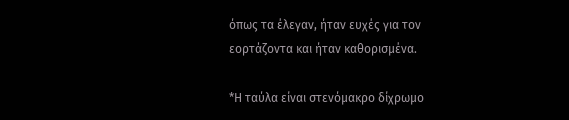όπως τα έλεγαν, ήταν ευχές για τον εορτάζοντα και ήταν καθορισμένα.

*Η ταύλα είναι στενόμακρο δίχρωμο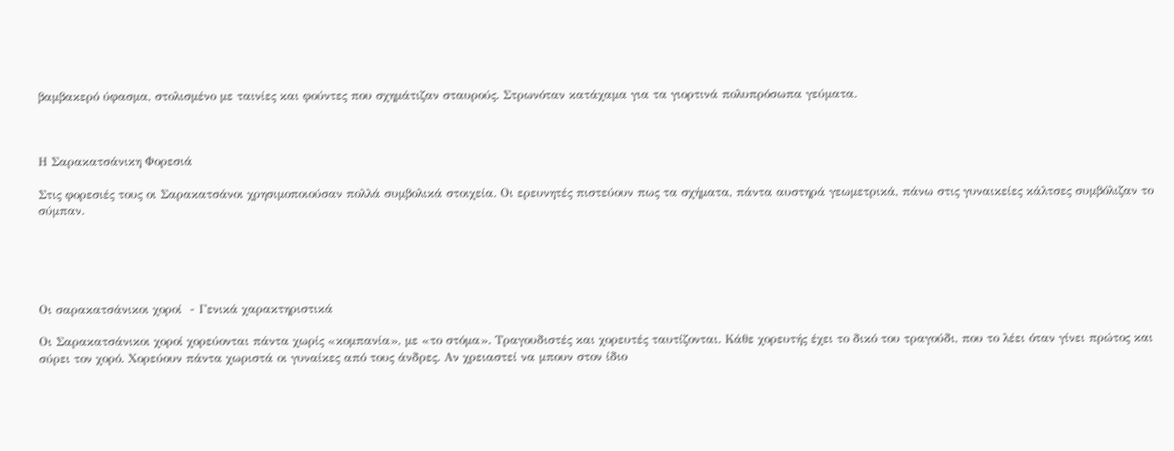βαμβακερό ύφασμα, στολισμένο με ταινίες και φούντες που σχημάτιζαν σταυρούς. Στρωνόταν κατάχαμα για τα γιορτινά πολυπρόσωπα γεύματα.



Η Σαρακατσάνικη Φορεσιά

Στις φορεσιές τους οι Σαρακατσάνοι χρησιμοποιούσαν πολλά συμβολικά στοιχεία. Οι ερευνητές πιστεύουν πως τα σχήματα, πάντα αυστηρά γεωμετρικά, πάνω στις γυναικείες κάλτσες συμβόλιζαν το σύμπαν.





Οι σαρακατσάνικοι χοροί  - Γενικά χαρακτηριστικά

Οι Σαρακατσάνικοι χοροί χορεύονται πάντα χωρίς «κομπανία», με «το στόμα». Τραγουδιστές και χορευτές ταυτίζονται. Κάθε χορευτής έχει το δικό του τραγούδι, που το λέει όταν γίνει πρώτος και σύρει τον χορό. Χορεύουν πάντα χωριστά οι γυναίκες από τους άνδρες. Αν χρειαστεί να μπουν στον ίδιο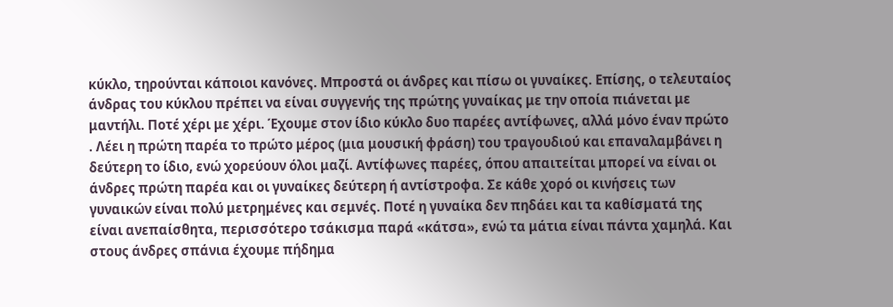κύκλο, τηρούνται κάποιοι κανόνες. Μπροστά οι άνδρες και πίσω οι γυναίκες. Επίσης, ο τελευταίος άνδρας του κύκλου πρέπει να είναι συγγενής της πρώτης γυναίκας με την οποία πιάνεται με μαντήλι. Ποτέ χέρι με χέρι. Έχουμε στον ίδιο κύκλο δυο παρέες αντίφωνες, αλλά μόνο έναν πρώτο . Λέει η πρώτη παρέα το πρώτο μέρος (μια μουσική φράση) του τραγουδιού και επαναλαμβάνει η δεύτερη το ίδιο, ενώ χορεύουν όλοι μαζί. Αντίφωνες παρέες, όπου απαιτείται μπορεί να είναι οι άνδρες πρώτη παρέα και οι γυναίκες δεύτερη ή αντίστροφα. Σε κάθε χορό οι κινήσεις των γυναικών είναι πολύ μετρημένες και σεμνές. Ποτέ η γυναίκα δεν πηδάει και τα καθίσματά της είναι ανεπαίσθητα, περισσότερο τσάκισμα παρά «κάτσα», ενώ τα μάτια είναι πάντα χαμηλά. Και στους άνδρες σπάνια έχουμε πήδημα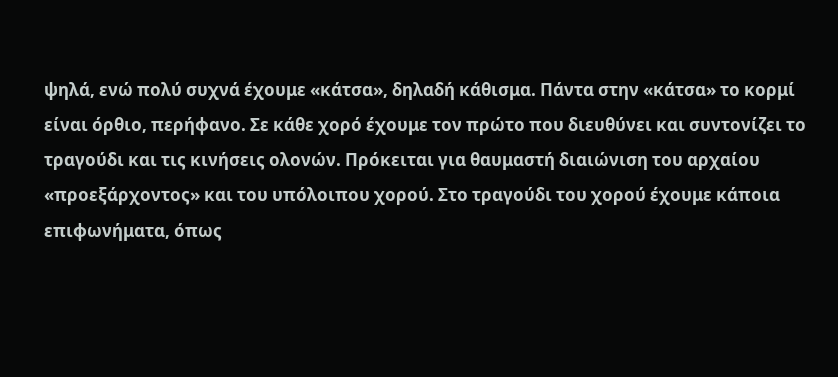ψηλά, ενώ πολύ συχνά έχουμε «κάτσα», δηλαδή κάθισμα. Πάντα στην «κάτσα» το κορμί είναι όρθιο, περήφανο. Σε κάθε χορό έχουμε τον πρώτο που διευθύνει και συντονίζει το τραγούδι και τις κινήσεις ολονών. Πρόκειται για θαυμαστή διαιώνιση του αρχαίου «προεξάρχοντος» και του υπόλοιπου χορού. Στο τραγούδι του χορού έχουμε κάποια επιφωνήματα, όπως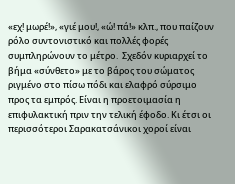«εχ! μωρέ!», «γιέ μου!, «ώ! πά!» κλπ., που παίζουν ρόλο συντονιστικό και πολλές φορές συμπληρώνουν το μέτρο.  Σχεδόν κυριαρχεί το βήμα «σύνθετο» με το βάρος του σώματος ριγμένο στο πίσω πόδι και ελαφρό σύρσιμο προς τα εμπρός. Είναι η προετοιμασία η επιφυλακτική πριν την τελική έφοδο. Κι έτσι οι περισσότεροι Σαρακατσάνικοι χοροί είναι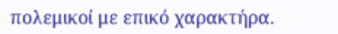πολεμικοί με επικό χαρακτήρα.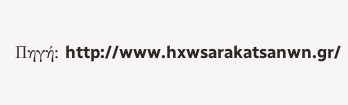Πηγή: http://www.hxwsarakatsanwn.gr/